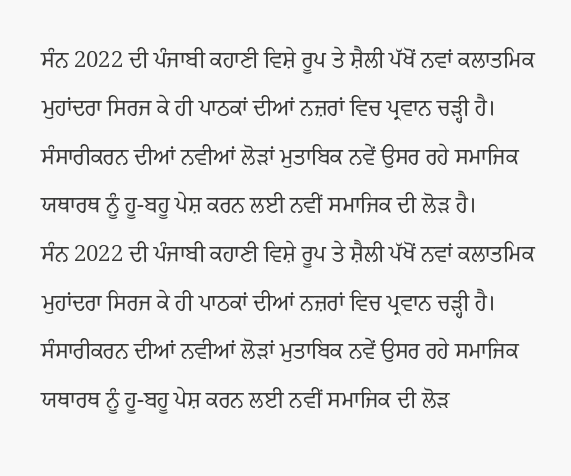ਸੰਨ 2022 ਦੀ ਪੰਜਾਬੀ ਕਹਾਣੀ ਵਿਸ਼ੇ ਰੂਪ ਤੇ ਸ਼ੈਲੀ ਪੱਖੋਂ ਨਵਾਂ ਕਲਾਤਮਿਕ ਮੁਹਾਂਦਰਾ ਸਿਰਜ ਕੇ ਹੀ ਪਾਠਕਾਂ ਦੀਆਂ ਨਜ਼ਰਾਂ ਵਿਚ ਪ੍ਰਵਾਨ ਚੜ੍ਹੀ ਹੈ। ਸੰਸਾਰੀਕਰਨ ਦੀਆਂ ਨਵੀਆਂ ਲੋੜਾਂ ਮੁਤਾਬਿਕ ਨਵੇਂ ਉਸਰ ਰਹੇ ਸਮਾਜਿਕ ਯਥਾਰਥ ਨੂੰ ਹੂ-ਬਹੂ ਪੇਸ਼ ਕਰਨ ਲਈ ਨਵੀਂ ਸਮਾਜਿਕ ਦੀ ਲੋੜ ਹੈ।
ਸੰਨ 2022 ਦੀ ਪੰਜਾਬੀ ਕਹਾਣੀ ਵਿਸ਼ੇ ਰੂਪ ਤੇ ਸ਼ੈਲੀ ਪੱਖੋਂ ਨਵਾਂ ਕਲਾਤਮਿਕ ਮੁਹਾਂਦਰਾ ਸਿਰਜ ਕੇ ਹੀ ਪਾਠਕਾਂ ਦੀਆਂ ਨਜ਼ਰਾਂ ਵਿਚ ਪ੍ਰਵਾਨ ਚੜ੍ਹੀ ਹੈ। ਸੰਸਾਰੀਕਰਨ ਦੀਆਂ ਨਵੀਆਂ ਲੋੜਾਂ ਮੁਤਾਬਿਕ ਨਵੇਂ ਉਸਰ ਰਹੇ ਸਮਾਜਿਕ ਯਥਾਰਥ ਨੂੰ ਹੂ-ਬਹੂ ਪੇਸ਼ ਕਰਨ ਲਈ ਨਵੀਂ ਸਮਾਜਿਕ ਦੀ ਲੋੜ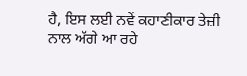ਹੈ, ਇਸ ਲਈ ਨਵੇਂ ਕਹਾਣੀਕਾਰ ਤੇਜ਼ੀ ਨਾਲ ਅੱਗੇ ਆ ਰਹੇ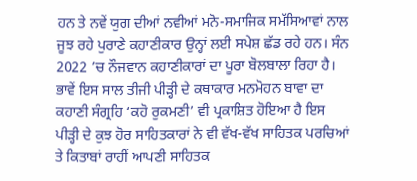ਹਨ ਤੇ ਨਵੇਂ ਯੁਗ ਦੀਆਂ ਨਵੀਆਂ ਮਨੋ-ਸਮਾਜਿਕ ਸਮੱਸਿਆਵਾਂ ਨਾਲ ਜੂਝ ਰਹੇ ਪੁਰਾਣੇ ਕਹਾਣੀਕਾਰ ਉਨ੍ਹਾਂ ਲਈ ਸਪੇਸ਼ ਛੱਡ ਰਹੇ ਹਨ। ਸੰਨ 2022 ’ਚ ਨੌਜਵਾਨ ਕਹਾਣੀਕਾਰਾਂ ਦਾ ਪੂਰਾ ਬੋਲਬਾਲਾ ਰਿਹਾ ਹੈ। ਭਾਵੇਂ ਇਸ ਸਾਲ ਤੀਜੀ ਪੀੜ੍ਹੀ ਦੇ ਕਥਾਕਾਰ ਮਨਮੋਹਨ ਬਾਵਾ ਦਾ ਕਹਾਣੀ ਸੰਗ੍ਰਹਿ ‘ਕਹੋ ਰੁਕਮਣੀ’ ਵੀ ਪ੍ਰਕਾਸ਼ਿਤ ਹੋਇਆ ਹੈ ਇਸ ਪੀੜ੍ਹੀ ਦੇ ਕੁਝ ਹੋਰ ਸਾਹਿਤਕਾਰਾਂ ਨੇ ਵੀ ਵੱਖ-ਵੱਖ ਸਾਹਿਤਕ ਪਰਚਿਆਂ ਤੇ ਕਿਤਾਬਾਂ ਰਾਹੀਂ ਆਪਣੀ ਸਾਹਿਤਕ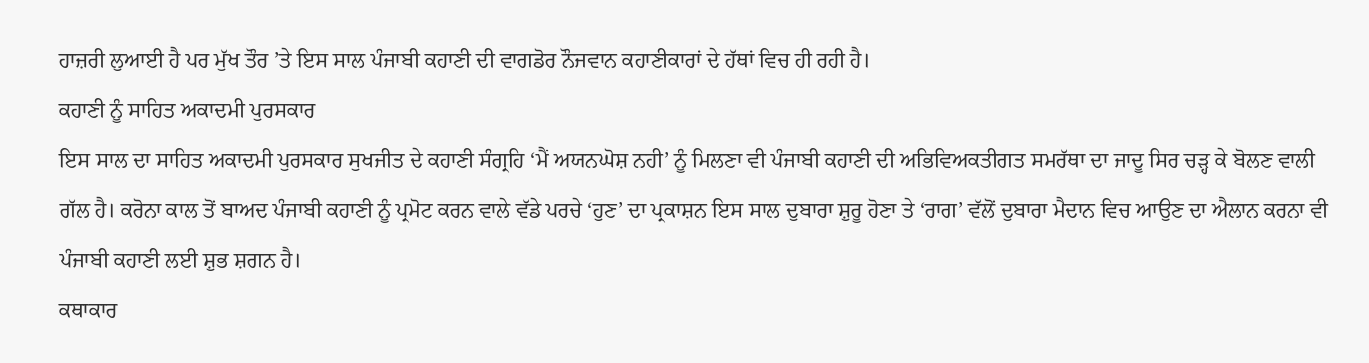ਹਾਜ਼ਰੀ ਲੁਆਈ ਹੈ ਪਰ ਮੁੱਖ ਤੌਰ ’ਤੇ ਇਸ ਸਾਲ ਪੰਜਾਬੀ ਕਹਾਣੀ ਦੀ ਵਾਗਡੋਰ ਨੌਜਵਾਨ ਕਹਾਣੀਕਾਰਾਂ ਦੇ ਹੱਥਾਂ ਵਿਚ ਹੀ ਰਹੀ ਹੈ।
ਕਹਾਣੀ ਨੂੰ ਸਾਹਿਤ ਅਕਾਦਮੀ ਪੁਰਸਕਾਰ
ਇਸ ਸਾਲ ਦਾ ਸਾਹਿਤ ਅਕਾਦਮੀ ਪੁਰਸਕਾਰ ਸੁਖਜੀਤ ਦੇ ਕਹਾਣੀ ਸੰਗ੍ਰਹਿ ‘ਮੈਂ ਅਯਨਘੋਸ਼ ਨਹੀ’ ਨੂੰ ਮਿਲਣਾ ਵੀ ਪੰਜਾਬੀ ਕਹਾਣੀ ਦੀ ਅਭਿਵਿਅਕਤੀਗਤ ਸਮਰੱਥਾ ਦਾ ਜਾਦੂ ਸਿਰ ਚੜ੍ਹ ਕੇ ਬੋਲਣ ਵਾਲੀ ਗੱਲ ਹੈ। ਕਰੋਨਾ ਕਾਲ ਤੋਂ ਬਾਅਦ ਪੰਜਾਬੀ ਕਹਾਣੀ ਨੂੰ ਪ੍ਰਮੋਟ ਕਰਨ ਵਾਲੇ ਵੱਡੇ ਪਰਚੇ ‘ਹੁਣ’ ਦਾ ਪ੍ਰਕਾਸ਼ਨ ਇਸ ਸਾਲ ਦੁਬਾਰਾ ਸ਼ੁਰੂ ਹੋਣਾ ਤੇ ‘ਰਾਗ’ ਵੱਲੋਂ ਦੁਬਾਰਾ ਮੈਦਾਨ ਵਿਚ ਆਉਣ ਦਾ ਐਲਾਨ ਕਰਨਾ ਵੀ ਪੰਜਾਬੀ ਕਹਾਣੀ ਲਈ ਸ਼ੁਭ ਸ਼ਗਨ ਹੈ।
ਕਥਾਕਾਰ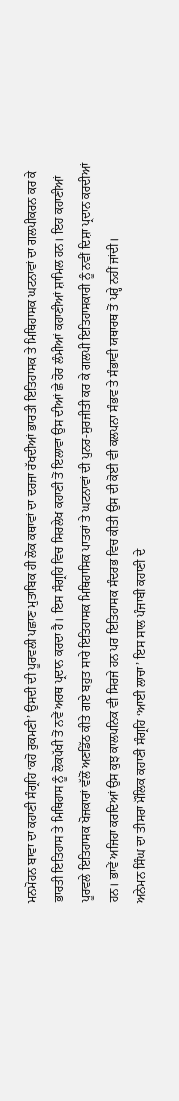ਮਨਮੋਹਨ ਬਾਵਾ ਦਾ ਕਹਾਣੀ ਸੰਗ੍ਰਹਿ ‘ਕਹੋ ਰੁਕਮਣੀ’ ਉਸਦੀ ਦੀ ਪੂਰਵਲੀ ਪਛਾਣ ਮੁਤਾਬਿਕ ਹੀ ਲੋਕ ਕਥਾਵਾਂ ਦਾ ਦਰਜਾ ਰੱਖਦੀਆਂ ਭਾਰਤੀ ਇਤਿਹਾਸਕ ਤੇ ਮਿਥਿਹਾਸਕ ਘਟਨਾਵਾਂ ਦਾ ਗਲਪੀਕਰਨ ਕਰ ਕੇ ਭਾਰਤੀ ਇਤਿਹਾਸ ਤੇ ਮਿਥਿਹਾਸ ਨੂੰ ਲੋਕਪੱਖੀ ਤੋਂ ਨਵੇਂ ਅਰਥ ਪ੍ਰਦਾਨ ਕਰਦਾ ਹੈ। ਇਸ ਸੰਗ੍ਰਹਿ ਵਿਚ ਸਿਰਲੇਖ ਕਹਾਣੀ ਤੋਂ ਇਲਾਵਾ ਉਸ ਦੀਆਂ ਛੇ ਹੋਰ ਲੰਮੀਆਂ ਕਹਾਣੀਆਂ ਸ਼ਾਮਿਲ ਹਨ। ਇਹ ਕਹਾਣੀਆਂ ਪੂਰਵਲੇ ਇਤਿਹਾਸਕ ਖੋਜਕਾਰਾਂ ਵੱਲੋਂ ਅਣਡਿੱਠ ਕੀਤੇ ਗਏ ਬਹੁਤ ਸਾਰੇ ਇਤਿਹਾਸਕ ਮਿਥਿਹਾਸਿਕ ਪਾਤਰਾਂ ਤੇ ਘਟਨਾਵਾਂ ਦੀ ਪੁਨਰ-ਸੁਰਜੀਤੀ ਕਰ ਕੇ ਗਲਪੀ ਇਤਿਹਾਸਕਾਰੀ ਨੂੰ ਨਵੀਂ ਦਿਸ਼ਾ ਪ੍ਰਦਾਨ ਕਰਦੀਆਂ ਹਨ। ਭਾਵੇਂ ਅਜਿਹਾ ਕਰਦਿਆਂ ਉਸ ਕੁਝ ਕਾਲਪਨਿਕ ਵੀ ਸਿਰਜੇ ਹਨ ਪਰ ਇਤਿਹਾਸਕ ਸੰਦਰਭ ਵਿਚ ਕੀਤੀ ਉਸ ਦੀ ਕੋਈ ਵੀ ਕਲਪਨਾ ਸੰਭਵ ਤੇ ਸੰਭਾਵੀ ਯਥਾਰਥ ਤੋਂ ਪਰ੍ਹੇ ਨਹੀਂ ਜਾਂਦੀ।
ਅਨੇਮਨ ਸਿੰਘ ਦਾ ਤੀਸਰਾ ਮੌਲਿਕ ਕਹਾਣੀ ਸੰਗ੍ਰਹਿ ‘ਆਈ ਲਾਚਾ’ ਇਸ ਸਾਲ ਪੰਜਾਬੀ ਕਹਾਣੀ ਦੇ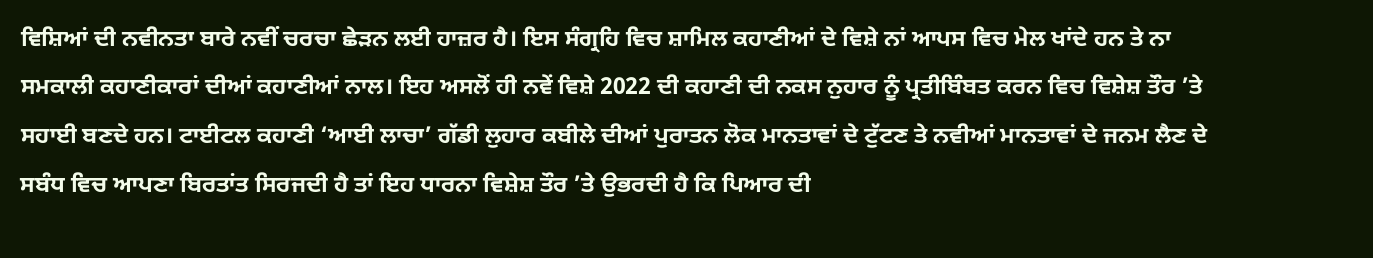ਵਿਸ਼ਿਆਂ ਦੀ ਨਵੀਨਤਾ ਬਾਰੇ ਨਵੀਂ ਚਰਚਾ ਛੇੜਨ ਲਈ ਹਾਜ਼ਰ ਹੈ। ਇਸ ਸੰਗ੍ਰਹਿ ਵਿਚ ਸ਼ਾਮਿਲ ਕਹਾਣੀਆਂ ਦੇ ਵਿਸ਼ੇ ਨਾਂ ਆਪਸ ਵਿਚ ਮੇਲ ਖਾਂਦੇ ਹਨ ਤੇ ਨਾ ਸਮਕਾਲੀ ਕਹਾਣੀਕਾਰਾਂ ਦੀਆਂ ਕਹਾਣੀਆਂ ਨਾਲ। ਇਹ ਅਸਲੋਂ ਹੀ ਨਵੇਂ ਵਿਸ਼ੇ 2022 ਦੀ ਕਹਾਣੀ ਦੀ ਨਕਸ ਨੁਹਾਰ ਨੂੰ ਪ੍ਰਤੀਬਿੰਬਤ ਕਰਨ ਵਿਚ ਵਿਸ਼ੇਸ਼ ਤੌਰ ’ਤੇ ਸਹਾਈ ਬਣਦੇ ਹਨ। ਟਾਈਟਲ ਕਹਾਣੀ ‘ਆਈ ਲਾਚਾ’ ਗੱਡੀ ਲੁਹਾਰ ਕਬੀਲੇ ਦੀਆਂ ਪੁਰਾਤਨ ਲੋਕ ਮਾਨਤਾਵਾਂ ਦੇ ਟੁੱਟਣ ਤੇ ਨਵੀਆਂ ਮਾਨਤਾਵਾਂ ਦੇ ਜਨਮ ਲੈਣ ਦੇ ਸਬੰਧ ਵਿਚ ਆਪਣਾ ਬਿਰਤਾਂਤ ਸਿਰਜਦੀ ਹੈ ਤਾਂ ਇਹ ਧਾਰਨਾ ਵਿਸ਼ੇਸ਼ ਤੌਰ ’ਤੇ ਉਭਰਦੀ ਹੈ ਕਿ ਪਿਆਰ ਦੀ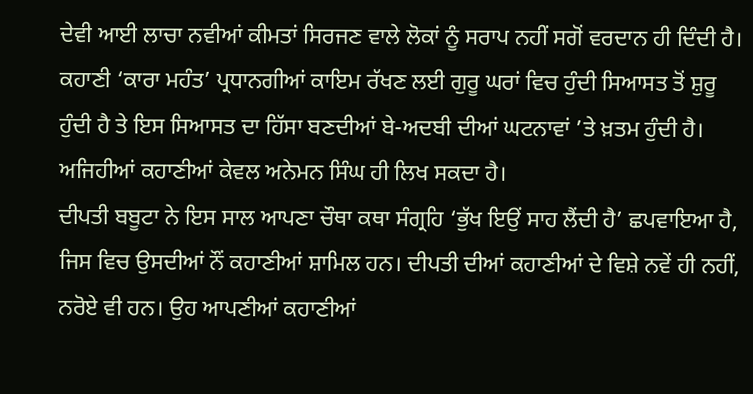ਦੇਵੀ ਆਈ ਲਾਚਾ ਨਵੀਆਂ ਕੀਮਤਾਂ ਸਿਰਜਣ ਵਾਲੇ ਲੋਕਾਂ ਨੂੰ ਸਰਾਪ ਨਹੀਂ ਸਗੋਂ ਵਰਦਾਨ ਹੀ ਦਿੰਦੀ ਹੈ। ਕਹਾਣੀ ‘ਕਾਰਾ ਮਹੰਤ’ ਪ੍ਰਧਾਨਗੀਆਂ ਕਾਇਮ ਰੱਖਣ ਲਈ ਗੁਰੂ ਘਰਾਂ ਵਿਚ ਹੁੰਦੀ ਸਿਆਸਤ ਤੋਂ ਸ਼ੁਰੂ ਹੁੰਦੀ ਹੈ ਤੇ ਇਸ ਸਿਆਸਤ ਦਾ ਹਿੱਸਾ ਬਣਦੀਆਂ ਬੇ-ਅਦਬੀ ਦੀਆਂ ਘਟਨਾਵਾਂ ’ਤੇ ਖ਼ਤਮ ਹੁੰਦੀ ਹੈ। ਅਜਿਹੀਆਂ ਕਹਾਣੀਆਂ ਕੇਵਲ ਅਨੇਮਨ ਸਿੰਘ ਹੀ ਲਿਖ ਸਕਦਾ ਹੈ।
ਦੀਪਤੀ ਬਬੂਟਾ ਨੇ ਇਸ ਸਾਲ ਆਪਣਾ ਚੌਥਾ ਕਥਾ ਸੰਗ੍ਰਹਿ ‘ਭੁੱਖ ਇਉਂ ਸਾਹ ਲੈਂਦੀ ਹੈ’ ਛਪਵਾਇਆ ਹੈ, ਜਿਸ ਵਿਚ ਉਸਦੀਆਂ ਨੌਂ ਕਹਾਣੀਆਂ ਸ਼ਾਮਿਲ ਹਨ। ਦੀਪਤੀ ਦੀਆਂ ਕਹਾਣੀਆਂ ਦੇ ਵਿਸ਼ੇ ਨਵੇਂ ਹੀ ਨਹੀਂ, ਨਰੋਏ ਵੀ ਹਨ। ਉਹ ਆਪਣੀਆਂ ਕਹਾਣੀਆਂ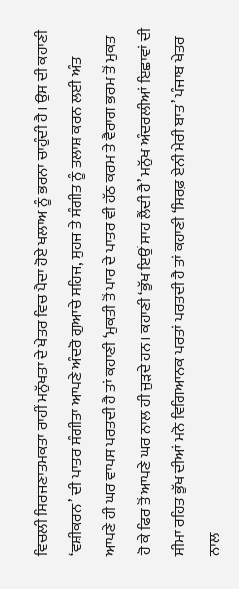ਵਿਚਲੀ ਸਿਰਜਣਾਤਮਕਤਾ ਰਾਹੀਂ ਮਨੁੱਖਤਾ ਦੇ ਖੇਤਰ ਵਿਚ ਪੈਦਾ ਹੋਏ ਖਲਾਅ ਨੂੰ ਭਰਨਾ ਚਾਹੁੰਦੀ ਹੈ। ਉਸ ਦੀ ਕਹਾਣੀ ‘ਵਸ਼ੀਕਰਨ’ ਦੀ ਪਾਤਰ ਸੰਗੀਤਾ ਆਪਣੇ ਅੰਦਰੋ ਗੁਆਚੇ ਸਹਿਜ, ਸੁਹਜ ਤੇ ਸੰਗੀਤ ਨੂੰ ਤਲਾਸ਼ ਕਰਨ ਲਈ ਅੰਤ ਆਪਣੇ ਹੀ ਘਰ ਵਾਪਸ ਪਰਤਦੀ ਹੈ ਤਾਂ ਕਹਾਣੀ ‘ਮੁਕਤੀ ਤੋਂ ਪਾਰ ਦੇ ਪਾਤਰ ਵੀ ਹੱਠ ਕਰਮ ਤੇ ਵੈਰਾਗ ਭਰਮ ਤੋਂ ਮੁਕਤ ਹੋ ਕੇ ਫਿਰ ਤੋਂ ਆਪਣੇ ਘਰ ਨਾਲ ਹੀ ਜੁੜਦੇ ਹਨ। ਕਹਾਣੀ ‘ਭੁੱਖ ਇਉਂ ਸਾਹ ਲੈਂਦੀ ਹੈ’ ਮਨੁੱਖ ਅੰਦਰਲੀਆਂ ਇਛਾਵਾਂ ਦੀ ਸੀਮਾ ਰਹਿਤ ਭੁੱਖ ਦੀਆਂ ਮਨੋ ਵਿਗਿਆਨਕ ਪਰਤਾਂ ਪਰਤਦੀ ਹੈ ਤਾਂ ਕਹਾਣੀ ‘ਸਿਰਫ਼ ਏਨੀ ਮੇਰੀ ਬਾਤ’ ਪੰਜਾਬ ਖੇਤਰ ਨਾਲ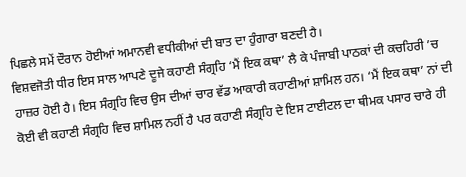ਪਿਛਲੇ ਸਮੇਂ ਦੌਰਾਨ ਹੋਈਆਂ ਅਮਾਨਵੀ ਵਧੀਕੀਆਂ ਦੀ ਬਾਤ ਦਾ ਹੁੰਗਾਰਾ ਬਣਦੀ ਹੈ।
ਵਿਸ਼ਵਜੋਤੀ ਧੀਰ ਇਸ ਸਾਲ ਆਪਣੇ ਦੂਜੇ ਕਹਾਣੀ ਸੰਗ੍ਰਹਿ ‘ਮੈਂ ਇਕ ਕਥਾ’ ਲੈ ਕੇ ਪੰਜਾਬੀ ਪਾਠਕਾਂ ਦੀ ਕਚਹਿਰੀ ’ਚ ਹਾਜ਼ਰ ਹੋਈ ਹੈ। ਇਸ ਸੰਗ੍ਰਹਿ ਵਿਚ ਉਸ ਦੀਆਂ ਚਾਰ ਵੱਡ ਆਕਾਰੀ ਕਹਾਣੀਆਂ ਸ਼ਾਮਿਲ ਹਨ। ‘ਮੈਂ ਇਕ ਕਥਾ’ ਨਾਂ ਦੀ ਕੋਈ ਵੀ ਕਹਾਣੀ ਸੰਗ੍ਰਹਿ ਵਿਚ ਸ਼ਾਮਿਲ ਨਹੀਂ ਹੈ ਪਰ ਕਹਾਣੀ ਸੰਗ੍ਰਹਿ ਦੇ ਇਸ ਟਾਈਟਲ ਦਾ ਥੀਮਕ ਪਸਾਰ ਚਾਰੇ ਹੀ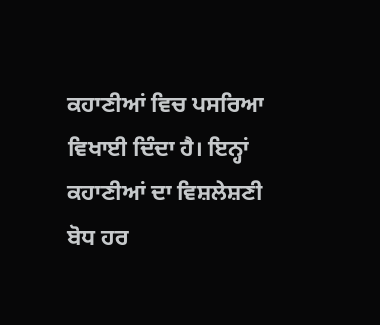ਕਹਾਣੀਆਂ ਵਿਚ ਪਸਰਿਆ ਵਿਖਾਈ ਦਿੰਦਾ ਹੈ। ਇਨ੍ਹਾਂ ਕਹਾਣੀਆਂ ਦਾ ਵਿਸ਼ਲੇਸ਼ਣੀ ਬੋਧ ਹਰ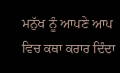ਮਨੁੱਖ ਨੂੰ ਆਪਣੇ ਆਪ ਵਿਚ ਕਥਾ ਕਰਾਰ ਦਿੰਦਾ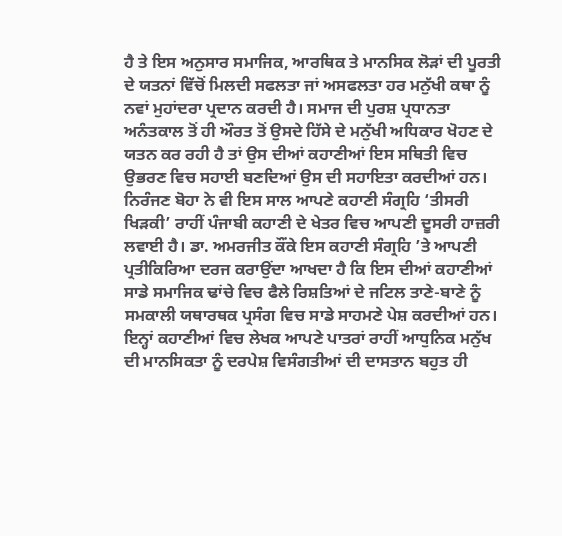ਹੈ ਤੇ ਇਸ ਅਨੁਸਾਰ ਸਮਾਜਿਕ, ਆਰਥਿਕ ਤੇ ਮਾਨਸਿਕ ਲੋੜਾਂ ਦੀ ਪੂਰਤੀ ਦੇ ਯਤਨਾਂ ਵਿੱਚੋਂ ਮਿਲਦੀ ਸਫਲਤਾ ਜਾਂ ਅਸਫਲਤਾ ਹਰ ਮਨੁੱਖੀ ਕਥਾ ਨੂੰ ਨਵਾਂ ਮੁਹਾਂਦਰਾ ਪ੍ਰਦਾਨ ਕਰਦੀ ਹੈ। ਸਮਾਜ ਦੀ ਪੁਰਸ਼ ਪ੍ਰਧਾਨਤਾ ਅਨੰਤਕਾਲ ਤੋਂ ਹੀ ਔਰਤ ਤੋਂ ਉਸਦੇ ਹਿੱਸੇ ਦੇ ਮਨੁੱਖੀ ਅਧਿਕਾਰ ਖੋਹਣ ਦੇ ਯਤਨ ਕਰ ਰਹੀ ਹੈ ਤਾਂ ਉਸ ਦੀਆਂ ਕਹਾਣੀਆਂ ਇਸ ਸਥਿਤੀ ਵਿਚ ਉਭਰਣ ਵਿਚ ਸਹਾਈ ਬਣਦਿਆਂ ਉਸ ਦੀ ਸਹਾਇਤਾ ਕਰਦੀਆਂ ਹਨ।
ਨਿਰੰਜਣ ਬੋਹਾ ਨੇ ਵੀ ਇਸ ਸਾਲ ਆਪਣੇ ਕਹਾਣੀ ਸੰਗ੍ਰਹਿ ‘ਤੀਸਰੀ ਖਿੜਕੀ’ ਰਾਹੀਂ ਪੰਜਾਬੀ ਕਹਾਣੀ ਦੇ ਖੇਤਰ ਵਿਚ ਆਪਣੀ ਦੂਸਰੀ ਹਾਜ਼ਰੀ ਲਵਾਈ ਹੈ। ਡਾ. ਅਮਰਜੀਤ ਕੌਂਕੇ ਇਸ ਕਹਾਣੀ ਸੰਗ੍ਰਹਿ ’ਤੇ ਆਪਣੀ ਪ੍ਰਤੀਕਿਰਿਆ ਦਰਜ ਕਰਾਉਂਦਾ ਆਖਦਾ ਹੈ ਕਿ ਇਸ ਦੀਆਂ ਕਹਾਣੀਆਂ ਸਾਡੇ ਸਮਾਜਿਕ ਢਾਂਚੇ ਵਿਚ ਫੈਲੇ ਰਿਸ਼ਤਿਆਂ ਦੇ ਜਟਿਲ ਤਾਣੇ-ਬਾਣੇ ਨੂੰ ਸਮਕਾਲੀ ਯਥਾਰਥਕ ਪ੍ਰਸੰਗ ਵਿਚ ਸਾਡੇ ਸਾਹਮਣੇ ਪੇਸ਼ ਕਰਦੀਆਂ ਹਨ। ਇਨ੍ਹਾਂ ਕਹਾਣੀਆਂ ਵਿਚ ਲੇਖਕ ਆਪਣੇ ਪਾਤਰਾਂ ਰਾਹੀਂ ਆਧੁਨਿਕ ਮਨੁੱਖ ਦੀ ਮਾਨਸਿਕਤਾ ਨੂੰ ਦਰਪੇਸ਼ ਵਿਸੰਗਤੀਆਂ ਦੀ ਦਾਸਤਾਨ ਬਹੁਤ ਹੀ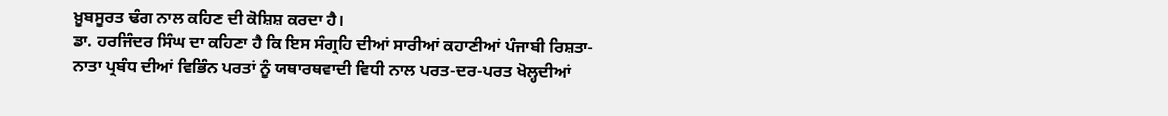ਖ਼ੂਬਸੂਰਤ ਢੰਗ ਨਾਲ ਕਹਿਣ ਦੀ ਕੋਸ਼ਿਸ਼ ਕਰਦਾ ਹੈ।
ਡਾ. ਹਰਜਿੰਦਰ ਸਿੰਘ ਦਾ ਕਹਿਣਾ ਹੈ ਕਿ ਇਸ ਸੰਗ੍ਰਹਿ ਦੀਆਂ ਸਾਰੀਆਂ ਕਹਾਣੀਆਂ ਪੰਜਾਬੀ ਰਿਸ਼ਤਾ-ਨਾਤਾ ਪ੍ਰਬੰਧ ਦੀਆਂ ਵਿਭਿੰਨ ਪਰਤਾਂ ਨੂੰ ਯਥਾਰਥਵਾਦੀ ਵਿਧੀ ਨਾਲ ਪਰਤ-ਦਰ-ਪਰਤ ਖੋਲ੍ਹਦੀਆਂ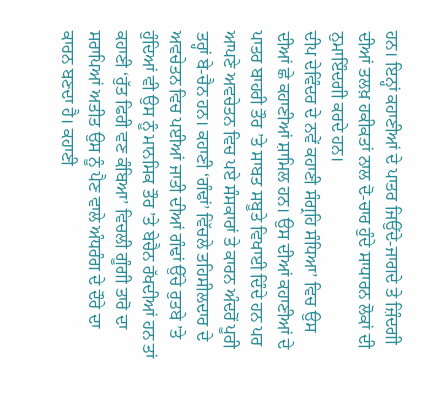ਹਨ। ਇਨ੍ਹਾਂ ਕਹਾਣੀਆਂ ਦੇ ਪਾਤਰ ਜਿਉਂਦੇ-ਜਾਗਦੇ ਤੇ ਜ਼ਿੰਦਗੀ ਦੀਆਂ ਤਲਖ਼ ਹਕੀਕਤਾਂ ਨਾਲ ਦੋ-ਚਾਰ ਹੁੰਦੇ ਸਾਧਾਰਨ ਲੋਕਾਂ ਦੀ ਨੁਮਾਇੰਦਗੀ ਕਰਦੇ ਹਨ।
ਦੀਪ ਦੇਵਿੰਦਰ ਦੇ ਨਵੇਂ ਕਹਾਣੀ ਸੰਗ੍ਰਹਿ ਸੰਧਿਆ’ ਵਿਚ ਉਸ ਦੀਆਂ ਛੇ ਕਹਾਣੀਆਂ ਸ਼ਾਮਿਲ ਹਨ। ਉਸ ਦੀਆਂ ਕਹਾਣੀਆਂ ਦੇ ਪਾਤਰ ਬਾਹਰੀ ਤੌਰ ’ਤੇ ਸਾਬਤ ਸਬੂਤੇ ਵਿਖਾਈ ਦਿੰਦੇ ਹਨ ਪਰ ਆਪਣੇ ਅਵਚੇਤਨ ਵਿਚ ਪਏ ਸੰਸਕਾਰਾਂ ਤੇ ਕਾਰਨ ਅੰਦਰੋਂ ਪੂਰੀ ਤਰ੍ਹਾਂ ਬੇ-ਚੈਨ ਹਨ। ਕਹਾਣੀ ‘ਗੰਢਾਂ’ ਵਿੱਚਲੇ ਤਹਿਸੀਲਦਾਰ ਦੇ ਅਵਚੇਤਨ ਵਿਚ ਪਈਆਂ ਜਾਤੀ ਦੀਆਂ ਗੰਢਾਂ ਉੱਚੇ ਰੁਤਬੇ ’ਤੇ ਹੁੰਦਿਆਂ ਵੀ ਉਸ ਨੂੰ ਮਾਨਸਿਕ ਤੌਰ ’ਤੇ ਬੇਚੈਨ ਰੱਖਦੀਆਂ ਹਨ ਤਾਂ ਕਹਾਣੀ ‘ਰੁੱਤ ਫਿਰੀ ਵਣ ਕੰਬਿਆ’ ਵਿਚਲੀ ਗੂੰਗੀ ਤਾਰੋ ਦਾ ਸਰਾਪਿਆਂ ਅਤੀਤ ਉਸ ਨੂੰ ਪੈਣ ਵਾਲੇ ਅੰਧਰੰਗ ਦੇ ਦੌਰੇ ਦਾ ਕਾਰਨ ਬਣਦਾ ਹੈ। ਕਹਾਣੀ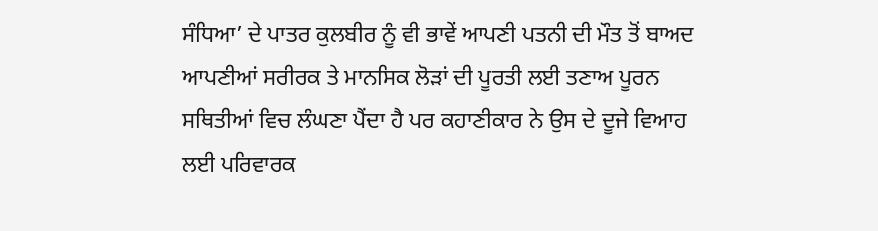ਸੰਧਿਆ’ ਦੇ ਪਾਤਰ ਕੁਲਬੀਰ ਨੂੰ ਵੀ ਭਾਵੇਂ ਆਪਣੀ ਪਤਨੀ ਦੀ ਮੌਤ ਤੋਂ ਬਾਅਦ ਆਪਣੀਆਂ ਸਰੀਰਕ ਤੇ ਮਾਨਸਿਕ ਲੋੜਾਂ ਦੀ ਪੂਰਤੀ ਲਈ ਤਣਾਅ ਪੂਰਨ ਸਥਿਤੀਆਂ ਵਿਚ ਲੰਘਣਾ ਪੈਂਦਾ ਹੈ ਪਰ ਕਹਾਣੀਕਾਰ ਨੇ ਉਸ ਦੇ ਦੂਜੇ ਵਿਆਹ ਲਈ ਪਰਿਵਾਰਕ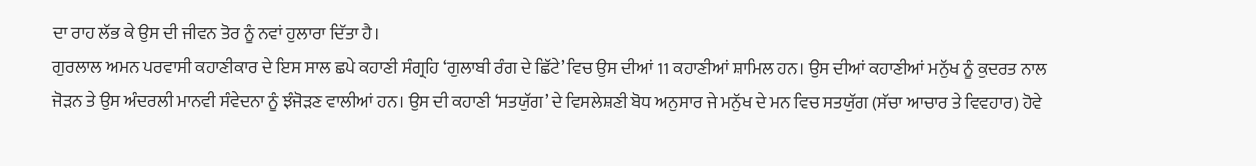ਦਾ ਰਾਹ ਲੱਭ ਕੇ ਉਸ ਦੀ ਜੀਵਨ ਤੋਰ ਨੂੰ ਨਵਾਂ ਹੁਲਾਰਾ ਦਿੱਤਾ ਹੈ।
ਗੁਰਲਾਲ ਅਮਨ ਪਰਵਾਸੀ ਕਹਾਣੀਕਾਰ ਦੇ ਇਸ ਸਾਲ ਛਪੇ ਕਹਾਣੀ ਸੰਗ੍ਰਹਿ ‘ਗੁਲਾਬੀ ਰੰਗ ਦੇ ਛਿੱਟੇ’ ਵਿਚ ਉਸ ਦੀਆਂ 11 ਕਹਾਣੀਆਂ ਸ਼ਾਮਿਲ ਹਨ। ਉਸ ਦੀਆਂ ਕਹਾਣੀਆਂ ਮਨੁੱਖ ਨੂੰ ਕੁਦਰਤ ਨਾਲ ਜੋੜਨ ਤੇ ਉਸ ਅੰਦਰਲੀ ਮਾਨਵੀ ਸੰਵੇਦਨਾ ਨੂੰ ਝੰਜੋੜਣ ਵਾਲੀਆਂ ਹਨ। ਉਸ ਦੀ ਕਹਾਣੀ ‘ਸਤਯੁੱਗ’ ਦੇ ਵਿਸਲੇਸ਼ਣੀ ਬੋਧ ਅਨੁਸਾਰ ਜੇ ਮਨੁੱਖ ਦੇ ਮਨ ਵਿਚ ਸਤਯੁੱਗ (ਸੱਚਾ ਆਚਾਰ ਤੇ ਵਿਵਹਾਰ) ਹੋਵੇ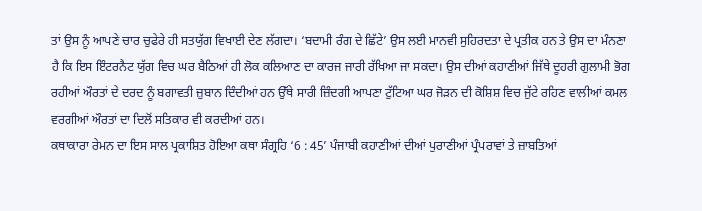ਤਾਂ ਉਸ ਨੂੰ ਆਪਣੇ ਚਾਰ ਚੁਫੇਰੇ ਹੀ ਸਤਯੁੱਗ ਵਿਖਾਈ ਦੇਣ ਲੱਗਦਾ। ‘ਬਦਾਮੀ ਰੰਗ ਦੇ ਛਿੱਟੇ’ ਉਸ ਲਈ ਮਾਨਵੀ ਸੁਹਿਰਦਤਾ ਦੇ ਪ੍ਰਤੀਕ ਹਨ ਤੇ ਉਸ ਦਾ ਮੰਨਣਾ ਹੈ ਕਿ ਇਸ ਇੰਟਰਨੈਟ ਯੁੱਗ ਵਿਚ ਘਰ ਬੈਠਿਆਂ ਹੀ ਲੋਕ ਕਲਿਆਣ ਦਾ ਕਾਰਜ ਜਾਰੀ ਰੱਖਿਆ ਜਾ ਸਕਦਾ। ਉਸ ਦੀਆਂ ਕਹਾਣੀਆਂ ਜਿੱਥੇ ਦੂਹਰੀ ਗੁਲਾਮੀ ਭੋਗ ਰਹੀਆਂ ਔਰਤਾਂ ਦੇ ਦਰਦ ਨੂੰ ਬਗਾਵਤੀ ਜ਼ੁਬਾਨ ਦਿੰਦੀਆਂ ਹਨ ਉੱਥੇ ਸਾਰੀ ਜ਼ਿੰਦਗੀ ਆਪਣਾ ਟੁੱਟਿਆ ਘਰ ਜੋੜਨ ਦੀ ਕੋਸ਼ਿਸ਼ ਵਿਚ ਜੁੱਟੇ ਰਹਿਣ ਵਾਲੀਆਂ ਕਮਲ ਵਰਗੀਆਂ ਔਰਤਾਂ ਦਾ ਦਿਲੋਂ ਸਤਿਕਾਰ ਵੀ ਕਰਦੀਆਂ ਹਨ।
ਕਥਾਕਾਰਾ ਰੇਮਨ ਦਾ ਇਸ ਸਾਲ ਪ੍ਰਕਾਸ਼ਿਤ ਹੋਇਆ ਕਥਾ ਸੰਗ੍ਰਹਿ ‘6 : 45’ ਪੰਜਾਬੀ ਕਹਾਣੀਆਂ ਦੀਆਂ ਪੁਰਾਣੀਆਂ ਪ੍ਰੰਪਰਾਵਾਂ ਤੇ ਜ਼ਾਬਤਿਆਂ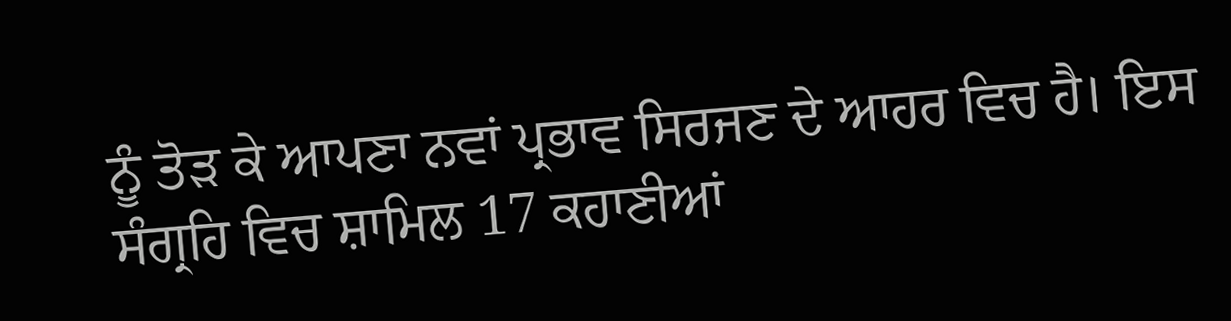ਨੂੰ ਤੋੜ ਕੇ ਆਪਣਾ ਨਵਾਂ ਪ੍ਰਭਾਵ ਸਿਰਜਣ ਦੇ ਆਹਰ ਵਿਚ ਹੈ। ਇਸ ਸੰਗ੍ਰਹਿ ਵਿਚ ਸ਼ਾਮਿਲ 17 ਕਹਾਣੀਆਂ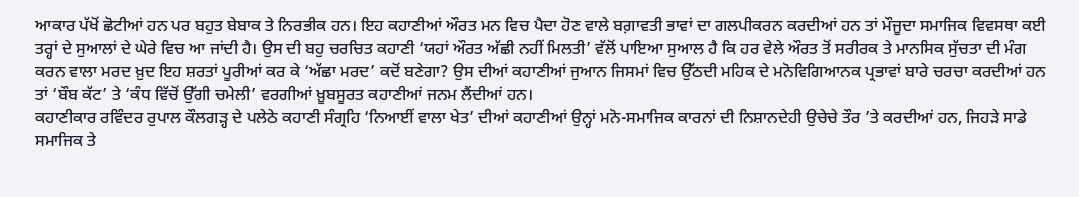ਆਕਾਰ ਪੱਖੋਂ ਛੋਟੀਆਂ ਹਨ ਪਰ ਬਹੁਤ ਬੇਬਾਕ ਤੇ ਨਿਰਭੀਕ ਹਨ। ਇਹ ਕਹਾਣੀਆਂ ਔਰਤ ਮਨ ਵਿਚ ਪੈਦਾ ਹੋਣ ਵਾਲੇ ਬਗ਼ਾਵਤੀ ਭਾਵਾਂ ਦਾ ਗਲਪੀਕਰਨ ਕਰਦੀਆਂ ਹਨ ਤਾਂ ਮੌਜੂਦਾ ਸਮਾਜਿਕ ਵਿਵਸਥਾ ਕਈ ਤਰ੍ਹਾਂ ਦੇ ਸੁਆਲਾਂ ਦੇ ਘੇਰੇ ਵਿਚ ਆ ਜਾਂਦੀ ਹੈ। ਉਸ ਦੀ ਬਹੁ ਚਰਚਿਤ ਕਹਾਣੀ ‘ਯਹਾਂ ਔਰਤ ਅੱਛੀ ਨਹੀਂ ਮਿਲਤੀ’ ਵੱਲੋਂ ਪਾਇਆ ਸੁਆਲ ਹੈ ਕਿ ਹਰ ਵੇਲੇ ਔਰਤ ਤੋਂ ਸਰੀਰਕ ਤੇ ਮਾਨਸਿਕ ਸੁੱਚਤਾ ਦੀ ਮੰਗ ਕਰਨ ਵਾਲਾ ਮਰਦ ਖ਼ੁਦ ਇਹ ਸ਼ਰਤਾਂ ਪੂਰੀਆਂ ਕਰ ਕੇ ‘ਅੱਛਾ ਮਰਦ’ ਕਦੋਂ ਬਣੇਗਾ? ਉਸ ਦੀਆਂ ਕਹਾਣੀਆਂ ਜੁਆਨ ਜਿਸਮਾਂ ਵਿਚ ਉੱਠਦੀ ਮਹਿਕ ਦੇ ਮਨੋਵਿਗਿਆਨਕ ਪ੍ਰਭਾਵਾਂ ਬਾਰੇ ਚਰਚਾ ਕਰਦੀਆਂ ਹਨ ਤਾਂ ‘ਬੌਬ ਕੱਟ’ ਤੇ ‘ਕੰਧ ਵਿੱਚੋਂ ਉੱਗੀ ਚਮੇਲੀ’ ਵਰਗੀਆਂ ਖ਼ੂਬਸੂਰਤ ਕਹਾਣੀਆਂ ਜਨਮ ਲੈਂਦੀਆਂ ਹਨ।
ਕਹਾਣੀਕਾਰ ਰਵਿੰਦਰ ਰੁਪਾਲ ਕੌਲਗੜ੍ਹ ਦੇ ਪਲੇਠੇ ਕਹਾਣੀ ਸੰਗ੍ਰਹਿ ‘ਨਿਆਈਂ ਵਾਲਾ ਖੇਤ’ ਦੀਆਂ ਕਹਾਣੀਆਂ ਉਨ੍ਹਾਂ ਮਨੋ-ਸਮਾਜਿਕ ਕਾਰਨਾਂ ਦੀ ਨਿਸ਼ਾਨਦੇਹੀ ਉਚੇਚੇ ਤੌਰ ’ਤੇ ਕਰਦੀਆਂ ਹਨ, ਜਿਹੜੇ ਸਾਡੇ ਸਮਾਜਿਕ ਤੇ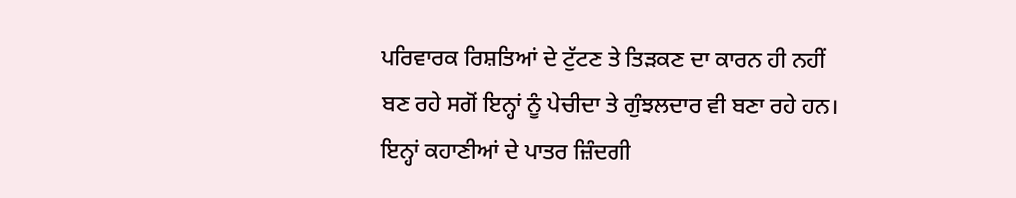ਪਰਿਵਾਰਕ ਰਿਸ਼ਤਿਆਂ ਦੇ ਟੁੱਟਣ ਤੇ ਤਿੜਕਣ ਦਾ ਕਾਰਨ ਹੀ ਨਹੀਂ ਬਣ ਰਹੇ ਸਗੋਂ ਇਨ੍ਹਾਂ ਨੂੰ ਪੇਚੀਦਾ ਤੇ ਗੁੰਝਲਦਾਰ ਵੀ ਬਣਾ ਰਹੇ ਹਨ। ਇਨ੍ਹਾਂ ਕਹਾਣੀਆਂ ਦੇ ਪਾਤਰ ਜ਼ਿੰਦਗੀ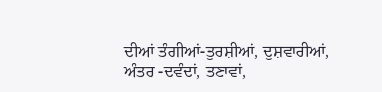ਦੀਆਂ ਤੰਗੀਆਂ-ਤੁਰਸ਼ੀਆਂ, ਦੁਸ਼ਵਾਰੀਆਂ, ਅੰਤਰ -ਦਵੰਦਾਂ, ਤਣਾਵਾਂ,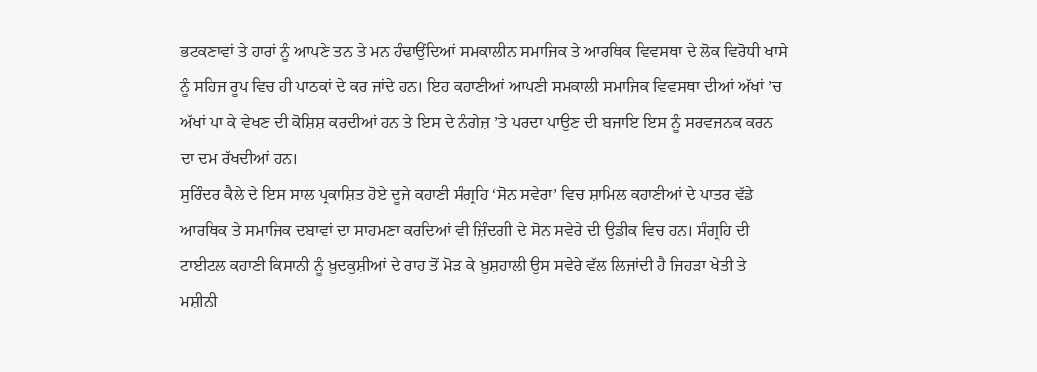ਭਟਕਣਾਵਾਂ ਤੇ ਹਾਰਾਂ ਨੂੰ ਆਪਣੇ ਤਨ ਤੇ ਮਨ ਹੰਢਾਉਂਦਿਆਂ ਸਮਕਾਲੀਨ ਸਮਾਜਿਕ ਤੇ ਆਰਥਿਕ ਵਿਵਸਥਾ ਦੇ ਲੋਕ ਵਿਰੋਧੀ ਖਾਸੇ ਨੂੰ ਸਹਿਜ ਰੂਪ ਵਿਚ ਹੀ ਪਾਠਕਾਂ ਦੇ ਕਰ ਜਾਂਦੇ ਹਨ। ਇਹ ਕਹਾਣੀਆਂ ਆਪਣੀ ਸਮਕਾਲੀ ਸਮਾਜਿਕ ਵਿਵਸਥਾ ਦੀਆਂ ਅੱਖਾਂ ’ਚ ਅੱਖਾਂ ਪਾ ਕੇ ਵੇਖਣ ਦੀ ਕੋਸ਼ਿਸ਼ ਕਰਦੀਆਂ ਹਨ ਤੇ ਇਸ ਦੇ ਨੰਗੇਜ਼ ’ਤੇ ਪਰਦਾ ਪਾਉਣ ਦੀ ਬਜਾਇ ਇਸ ਨੂੰ ਸਰਵਜਨਕ ਕਰਨ ਦਾ ਦਮ ਰੱਖਦੀਆਂ ਹਨ।
ਸੁਰਿੰਦਰ ਕੈਲੇ ਦੇ ਇਸ ਸਾਲ ਪ੍ਰਕਾਸ਼ਿਤ ਹੋਏ ਦੂਜੇ ਕਹਾਣੀ ਸੰਗ੍ਰਹਿ ‘ਸੋਨ ਸਵੇਰਾ’ ਵਿਚ ਸ਼ਾਮਿਲ ਕਹਾਣੀਆਂ ਦੇ ਪਾਤਰ ਵੱਡੇ ਆਰਥਿਕ ਤੇ ਸਮਾਜਿਕ ਦਬਾਵਾਂ ਦਾ ਸਾਹਮਣਾ ਕਰਦਿਆਂ ਵੀ ਜ਼ਿੰਦਗੀ ਦੇ ਸੋਨ ਸਵੇਰੇ ਦੀ ਉਡੀਕ ਵਿਚ ਹਨ। ਸੰਗ੍ਰਹਿ ਦੀ ਟਾਈਟਲ ਕਹਾਣੀ ਕਿਸਾਨੀ ਨੂੰ ਖ਼ੁਦਕੁਸ਼ੀਆਂ ਦੇ ਰਾਹ ਤੋਂ ਮੋੜ ਕੇ ਖ਼ੁਸ਼ਹਾਲੀ ਉਸ ਸਵੇਰੇ ਵੱਲ ਲਿਜਾਂਦੀ ਹੈ ਜਿਹੜਾ ਖੇਤੀ ਤੇ ਮਸ਼ੀਨੀ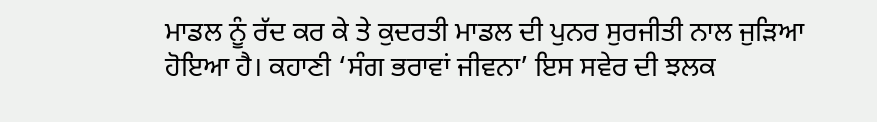ਮਾਡਲ ਨੂੰ ਰੱਦ ਕਰ ਕੇ ਤੇ ਕੁਦਰਤੀ ਮਾਡਲ ਦੀ ਪੁਨਰ ਸੁਰਜੀਤੀ ਨਾਲ ਜੁੜਿਆ ਹੋਇਆ ਹੈ। ਕਹਾਣੀ ‘ਸੰਗ ਭਰਾਵਾਂ ਜੀਵਨਾ’ ਇਸ ਸਵੇਰ ਦੀ ਝਲਕ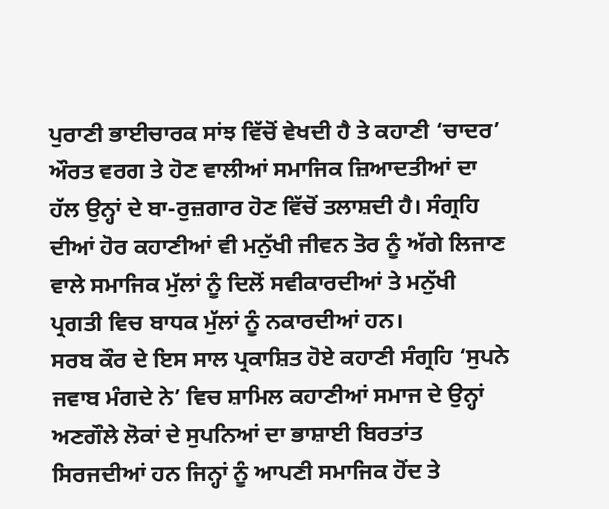ਪੁਰਾਣੀ ਭਾਈਚਾਰਕ ਸਾਂਝ ਵਿੱਚੋਂ ਵੇਖਦੀ ਹੈ ਤੇ ਕਹਾਣੀ ‘ਚਾਦਰ’ ਔਰਤ ਵਰਗ ਤੇ ਹੋਣ ਵਾਲੀਆਂ ਸਮਾਜਿਕ ਜ਼ਿਆਦਤੀਆਂ ਦਾ ਹੱਲ ਉਨ੍ਹਾਂ ਦੇ ਬਾ-ਰੁਜ਼ਗਾਰ ਹੋਣ ਵਿੱਚੋਂ ਤਲਾਸ਼ਦੀ ਹੈ। ਸੰਗ੍ਰਹਿ ਦੀਆਂ ਹੋਰ ਕਹਾਣੀਆਂ ਵੀ ਮਨੁੱਖੀ ਜੀਵਨ ਤੋਰ ਨੂੰ ਅੱਗੇ ਲਿਜਾਣ ਵਾਲੇ ਸਮਾਜਿਕ ਮੁੱਲਾਂ ਨੂੰ ਦਿਲੋਂ ਸਵੀਕਾਰਦੀਆਂ ਤੇ ਮਨੁੱਖੀ ਪ੍ਰਗਤੀ ਵਿਚ ਬਾਧਕ ਮੁੱਲਾਂ ਨੂੰ ਨਕਾਰਦੀਆਂ ਹਨ।
ਸਰਬ ਕੌਰ ਦੇ ਇਸ ਸਾਲ ਪ੍ਰਕਾਸ਼ਿਤ ਹੋਏ ਕਹਾਣੀ ਸੰਗ੍ਰਹਿ ‘ਸੁਪਨੇ ਜਵਾਬ ਮੰਗਦੇ ਨੇ’ ਵਿਚ ਸ਼ਾਮਿਲ ਕਹਾਣੀਆਂ ਸਮਾਜ ਦੇ ਉਨ੍ਹਾਂ ਅਣਗੌਲੇ ਲੋਕਾਂ ਦੇ ਸੁਪਨਿਆਂ ਦਾ ਭਾਸ਼ਾਈ ਬਿਰਤਾਂਤ ਸਿਰਜਦੀਆਂ ਹਨ ਜਿਨ੍ਹਾਂ ਨੂੰ ਆਪਣੀ ਸਮਾਜਿਕ ਹੋਂਦ ਤੇ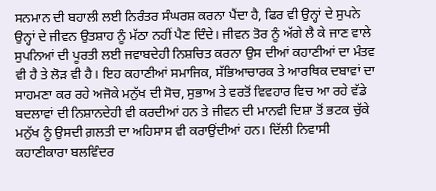ਸਨਮਾਨ ਦੀ ਬਹਾਲੀ ਲਈ ਨਿਰੰਤਰ ਸੰਘਰਸ਼ ਕਰਨਾ ਪੈਂਦਾ ਹੈ, ਫਿਰ ਵੀ ਉਨ੍ਹਾਂ ਦੇ ਸੁਪਨੇ ਉਨ੍ਹਾਂ ਦੇ ਜੀਵਨ ਉਤਸ਼ਾਹ ਨੂੰ ਮੱਠਾ ਨਹੀਂ ਪੈਣ ਦਿੰਦੇ। ਜੀਵਨ ਤੋਰ ਨੂੰ ਅੱਗੇ ਲੈ ਕੇ ਜਾਣ ਵਾਲੇ ਸੁਪਨਿਆਂ ਦੀ ਪੂਰਤੀ ਲਈ ਜਵਾਬਦੇਹੀ ਨਿਸ਼ਚਿਤ ਕਰਨਾ ਉਸ ਦੀਆਂ ਕਹਾਣੀਆਂ ਦਾ ਮੰਤਵ ਵੀ ਹੈ ਤੇ ਲੋੜ ਵੀ ਹੈ। ਇਹ ਕਹਾਣੀਆਂ ਸਮਾਜਿਕ, ਸੱਭਿਆਚਾਰਕ ਤੇ ਆਰਥਿਕ ਦਬਾਵਾਂ ਦਾ ਸਾਹਮਣਾ ਕਰ ਰਹੇ ਅਜੋਕੇ ਮਨੁੱਖ ਦੀ ਸੋਚ, ਸੁਭਾਅ ਤੇ ਵਰਤੋਂ ਵਿਵਹਾਰ ਵਿਚ ਆ ਰਹੇ ਵੱਡੇ ਬਦਲਾਵਾਂ ਦੀ ਨਿਸ਼ਾਨਦੇਹੀ ਵੀ ਕਰਦੀਆਂ ਹਨ ਤੇ ਜੀਵਨ ਦੀ ਮਾਨਵੀ ਦਿਸ਼ਾ ਤੋਂ ਭਟਕ ਚੁੱਕੇ ਮਨੁੱਖ ਨੂੰ ਉਸਦੀ ਗ਼ਲਤੀ ਦਾ ਅਹਿਸਾਸ ਵੀ ਕਰਾਉਂਦੀਆਂ ਹਨ। ਦਿੱਲੀ ਨਿਵਾਸੀ ਕਹਾਣੀਕਾਰਾ ਬਲਵਿੰਦਰ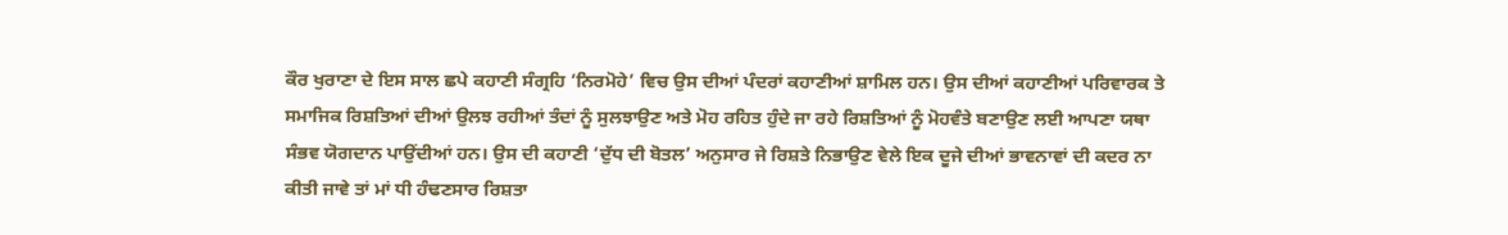ਕੌਰ ਖੁਰਾਣਾ ਦੇ ਇਸ ਸਾਲ ਛਪੇ ਕਹਾਣੀ ਸੰਗ੍ਰਹਿ ‘ਨਿਰਮੋਹੇ’ ਵਿਚ ਉਸ ਦੀਆਂ ਪੰਦਰਾਂ ਕਹਾਣੀਆਂ ਸ਼ਾਮਿਲ ਹਨ। ਉਸ ਦੀਆਂ ਕਹਾਣੀਆਂ ਪਰਿਵਾਰਕ ਤੇ ਸਮਾਜਿਕ ਰਿਸ਼ਤਿਆਂ ਦੀਆਂ ਉਲਝ ਰਹੀਆਂ ਤੰਦਾਂ ਨੂੰ ਸੁਲਝਾਉਣ ਅਤੇ ਮੋਹ ਰਹਿਤ ਹੁੰਦੇ ਜਾ ਰਹੇ ਰਿਸ਼ਤਿਆਂ ਨੂੰ ਮੋਹਵੰਤੇ ਬਣਾਉਣ ਲਈ ਆਪਣਾ ਯਥਾ ਸੰਭਵ ਯੋਗਦਾਨ ਪਾਉਂਦੀਆਂ ਹਨ। ਉਸ ਦੀ ਕਹਾਣੀ ‘ਦੁੱਧ ਦੀ ਬੋਤਲ’ ਅਨੁਸਾਰ ਜੇ ਰਿਸ਼ਤੇ ਨਿਭਾਉਣ ਵੇਲੇ ਇਕ ਦੂਜੇ ਦੀਆਂ ਭਾਵਨਾਵਾਂ ਦੀ ਕਦਰ ਨਾ ਕੀਤੀ ਜਾਵੇ ਤਾਂ ਮਾਂ ਧੀ ਹੰਢਣਸਾਰ ਰਿਸ਼ਤਾ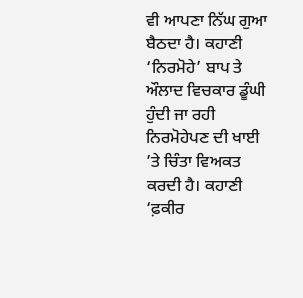ਵੀ ਆਪਣਾ ਨਿੱਘ ਗੁਆ ਬੈਠਦਾ ਹੈ। ਕਹਾਣੀ ‘ਨਿਰਮੋਹੇ’ ਬਾਪ ਤੇ ਔਲਾਦ ਵਿਚਕਾਰ ਡੂੰਘੀ ਹੁੰਦੀ ਜਾ ਰਹੀ ਨਿਰਮੋਹੇਪਣ ਦੀ ਖਾਈ ’ਤੇ ਚਿੰਤਾ ਵਿਅਕਤ ਕਰਦੀ ਹੈ। ਕਹਾਣੀ ‘ਫ਼ਕੀਰ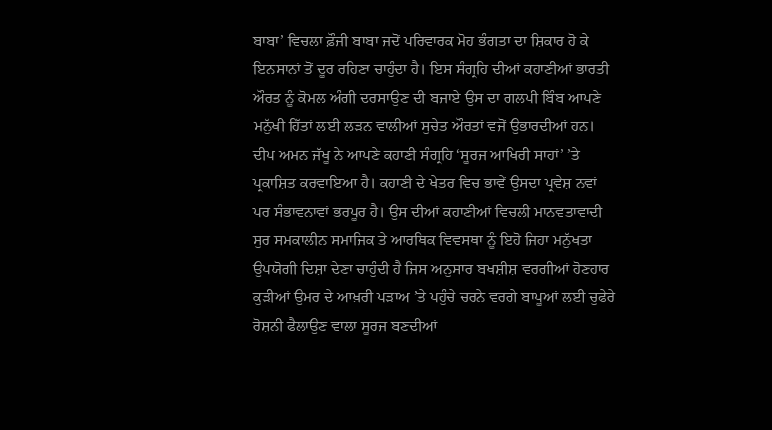ਬਾਬਾ’ ਵਿਚਲਾ ਫ਼ੌਜੀ ਬਾਬਾ ਜਦੋਂ ਪਰਿਵਾਰਕ ਮੋਹ ਭੰਗਤਾ ਦਾ ਸ਼ਿਕਾਰ ਹੋ ਕੇ ਇਨਸਾਨਾਂ ਤੋਂ ਦੂਰ ਰਹਿਣਾ ਚਾਹੁੰਦਾ ਹੈ। ਇਸ ਸੰਗ੍ਰਹਿ ਦੀਆਂ ਕਹਾਣੀਆਂ ਭਾਰਤੀ ਔਰਤ ਨੂੰ ਕੋਮਲ ਅੰਗੀ ਦਰਸਾਉਣ ਦੀ ਬਜਾਏ ਉਸ ਦਾ ਗਲਪੀ ਬਿੰਬ ਆਪਣੇ ਮਨੁੱਖੀ ਹਿੱਤਾਂ ਲਈ ਲੜਨ ਵਾਲੀਆਂ ਸੁਚੇਤ ਔਰਤਾਂ ਵਜੋਂ ਉਭਾਰਦੀਆਂ ਹਨ।
ਦੀਪ ਅਮਨ ਜੱਖੂ ਨੇ ਆਪਣੇ ਕਹਾਣੀ ਸੰਗ੍ਰਹਿ ‘ਸੂਰਜ ਆਖਿਰੀ ਸਾਹਾਂ’ ’ਤੇ ਪ੍ਰਕਾਸ਼ਿਤ ਕਰਵਾਇਆ ਹੈ। ਕਹਾਣੀ ਦੇ ਖੇਤਰ ਵਿਚ ਭਾਵੇਂ ਉਸਦਾ ਪ੍ਰਵੇਸ਼ ਨਵਾਂ ਪਰ ਸੰਭਾਵਨਾਵਾਂ ਭਰਪੂਰ ਹੈ। ਉਸ ਦੀਆਂ ਕਹਾਣੀਆਂ ਵਿਚਲੀ ਮਾਨਵਤਾਵਾਦੀ ਸੁਰ ਸਮਕਾਲੀਨ ਸਮਾਜਿਕ ਤੇ ਆਰਥਿਕ ਵਿਵਸਥਾ ਨੂੰ ਇਹੋ ਜਿਹਾ ਮਨੁੱਖਤਾ ਉਪਯੋਗੀ ਦਿਸ਼ਾ ਦੇਣਾ ਚਾਹੁੰਦੀ ਹੈ ਜਿਸ ਅਨੁਸਾਰ ਬਖਸ਼ੀਸ਼ ਵਰਗੀਆਂ ਹੋਣਹਾਰ ਕੁੜੀਆਂ ਉਮਰ ਦੇ ਆਖ਼ਰੀ ਪੜਾਅ ’ਤੇ ਪਹੁੰਚੇ ਚਰਨੇ ਵਰਗੇ ਬਾਪੂਆਂ ਲਈ ਚੁਫੇਰੇ ਰੋਸ਼ਨੀ ਫੈਲਾਉਣ ਵਾਲਾ ਸੂਰਜ ਬਣਦੀਆਂ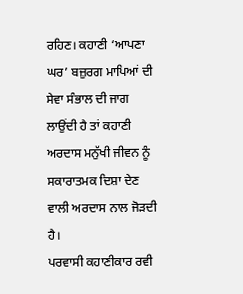ਰਹਿਣ। ਕਹਾਣੀ ‘ਆਪਣਾ ਘਰ’ ਬਜ਼ੁਰਗ ਮਾਪਿਆਂ ਦੀ ਸੇਵਾ ਸੰਭਾਲ ਦੀ ਜਾਗ ਲਾਉਂਦੀ ਹੈ ਤਾਂ ਕਹਾਣੀ ਅਰਦਾਸ ਮਨੁੱਖੀ ਜੀਵਨ ਨੂੰ ਸਕਾਰਾਤਮਕ ਦਿਸ਼ਾ ਦੇਣ ਵਾਲੀ ਅਰਦਾਸ ਨਾਲ ਜੋੜਦੀ ਹੈ।
ਪਰਵਾਸੀ ਕਹਾਣੀਕਾਰ ਰਵੀ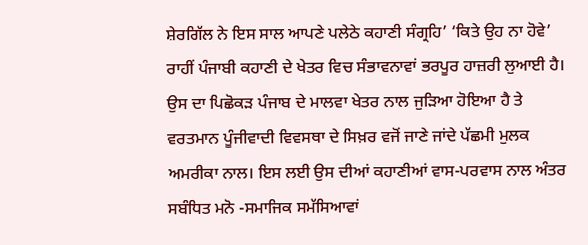ਸ਼ੇਰਗਿੱਲ ਨੇ ਇਸ ਸਾਲ ਆਪਣੇ ਪਲੇਠੇ ਕਹਾਣੀ ਸੰਗ੍ਰਹਿ’ ‘ਕਿਤੇ ਉਹ ਨਾ ਹੋਵੇ’ ਰਾਹੀਂ ਪੰਜਾਬੀ ਕਹਾਣੀ ਦੇ ਖੇਤਰ ਵਿਚ ਸੰਭਾਵਨਾਵਾਂ ਭਰਪੂਰ ਹਾਜ਼ਰੀ ਲੁਆਈ ਹੈ। ਉਸ ਦਾ ਪਿਛੋਕੜ ਪੰਜਾਬ ਦੇ ਮਾਲਵਾ ਖੇਤਰ ਨਾਲ ਜੁੜਿਆ ਹੋਇਆ ਹੈ ਤੇ ਵਰਤਮਾਨ ਪੂੰਜੀਵਾਦੀ ਵਿਵਸਥਾ ਦੇ ਸਿਖ਼ਰ ਵਜੋਂ ਜਾਣੇ ਜਾਂਦੇ ਪੱਛਮੀ ਮੁਲਕ ਅਮਰੀਕਾ ਨਾਲ। ਇਸ ਲਈ ਉਸ ਦੀਆਂ ਕਹਾਣੀਆਂ ਵਾਸ-ਪਰਵਾਸ ਨਾਲ ਅੰਤਰ ਸਬੰਧਿਤ ਮਨੋ -ਸਮਾਜਿਕ ਸਮੱਸਿਆਵਾਂ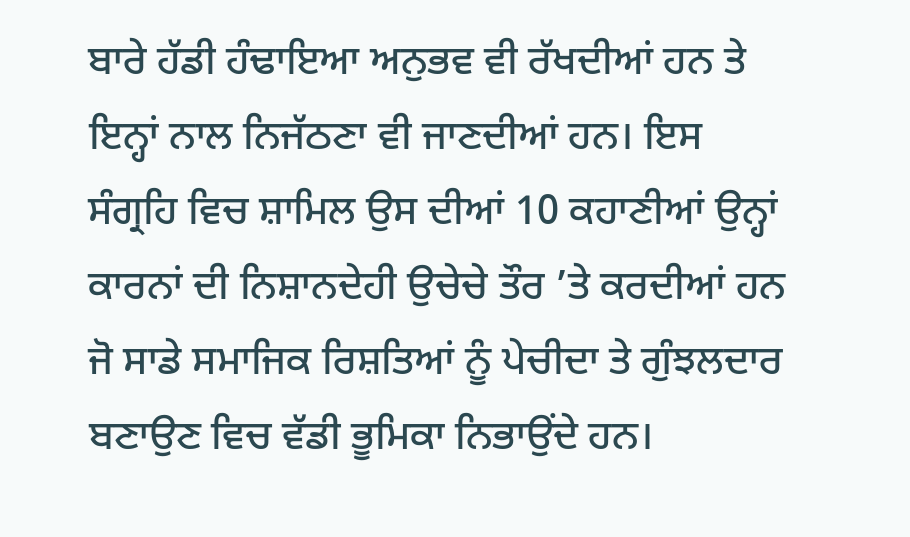ਬਾਰੇ ਹੱਡੀ ਹੰਢਾਇਆ ਅਨੁਭਵ ਵੀ ਰੱਖਦੀਆਂ ਹਨ ਤੇ ਇਨ੍ਹਾਂ ਨਾਲ ਨਿਜੱਠਣਾ ਵੀ ਜਾਣਦੀਆਂ ਹਨ। ਇਸ ਸੰਗ੍ਰਹਿ ਵਿਚ ਸ਼ਾਮਿਲ ਉਸ ਦੀਆਂ 10 ਕਹਾਣੀਆਂ ਉਨ੍ਹਾਂ ਕਾਰਨਾਂ ਦੀ ਨਿਸ਼ਾਨਦੇਹੀ ਉਚੇਚੇ ਤੌਰ ’ਤੇ ਕਰਦੀਆਂ ਹਨ ਜੋ ਸਾਡੇ ਸਮਾਜਿਕ ਰਿਸ਼ਤਿਆਂ ਨੂੰ ਪੇਚੀਦਾ ਤੇ ਗੁੰਝਲਦਾਰ ਬਣਾਉਣ ਵਿਚ ਵੱਡੀ ਭੂਮਿਕਾ ਨਿਭਾਉਂਦੇ ਹਨ।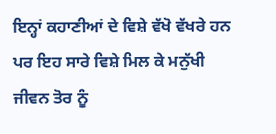ਇਨ੍ਹਾਂ ਕਹਾਣੀਆਂ ਦੇ ਵਿਸ਼ੇ ਵੱਖੋ ਵੱਖਰੇ ਹਨ ਪਰ ਇਹ ਸਾਰੇ ਵਿਸ਼ੇ ਮਿਲ ਕੇ ਮਨੁੱਖੀ ਜੀਵਨ ਤੋਰ ਨੂੰ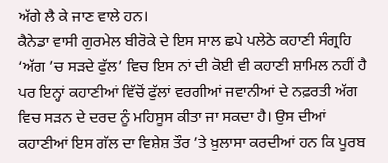ਅੱਗੇ ਲੈ ਕੇ ਜਾਣ ਵਾਲੇ ਹਨ।
ਕੈਨੇਡਾ ਵਾਸੀ ਗੁਰਮੇਲ ਬੀਰੋਕੇ ਦੇ ਇਸ ਸਾਲ ਛਪੇ ਪਲੇਠੇ ਕਹਾਣੀ ਸੰਗ੍ਰਹਿ ‘ਅੱਗ ’ਚ ਸੜਦੇ ਫੁੱਲ’ ਵਿਚ ਇਸ ਨਾਂ ਦੀ ਕੋਈ ਵੀ ਕਹਾਣੀ ਸ਼ਾਮਿਲ ਨਹੀਂ ਹੈ ਪਰ ਇਨ੍ਹਾਂ ਕਹਾਣੀਆਂ ਵਿੱਚੋਂ ਫੁੱਲਾਂ ਵਰਗੀਆਂ ਜਵਾਨੀਆਂ ਦੇ ਨਫ਼ਰਤੀ ਅੱਗ ਵਿਚ ਸੜਨ ਦੇ ਦਰਦ ਨੂੰ ਮਹਿਸੂਸ ਕੀਤਾ ਜਾ ਸਕਦਾ ਹੈ। ਉਸ ਦੀਆਂ ਕਹਾਣੀਆਂ ਇਸ ਗੱਲ ਦਾ ਵਿਸ਼ੇਸ਼ ਤੌਰ ’ਤੇ ਖ਼ੁਲਾਸਾ ਕਰਦੀਆਂ ਹਨ ਕਿ ਪੂਰਬ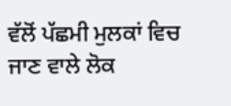ਵੱਲੋਂ ਪੱਛਮੀ ਮੁਲਕਾਂ ਵਿਚ ਜਾਣ ਵਾਲੇ ਲੋਕ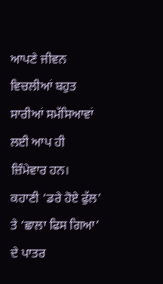ਆਪਣੇ ਜੀਵਨ ਵਿਚਲੀਆਂ ਬਹੁਤ ਸਾਰੀਆਂ ਸਮੱਸਿਆਵਾਂ ਲਈ ਆਪ ਹੀ ਜ਼ਿੰਮੇਵਾਰ ਹਨ।
ਕਹਾਣੀ ‘ਡਰੇ ਹੋਏ ਫੁੱਲ’ ਤੇ ‘ਛਾਲਾ ਫਿਸ ਗਿਆ’ ਦੇ ਪਾਤਰ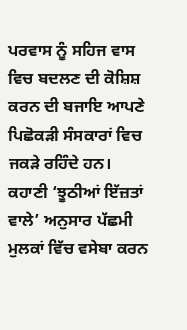ਪਰਵਾਸ ਨੂੰ ਸਹਿਜ ਵਾਸ ਵਿਚ ਬਦਲਣ ਦੀ ਕੋਸ਼ਿਸ਼ ਕਰਨ ਦੀ ਬਜਾਇ ਆਪਣੇ ਪਿਛੋਕੜੀ ਸੰਸਕਾਰਾਂ ਵਿਚ ਜਕੜੇ ਰਹਿੰਦੇ ਹਨ। ਕਹਾਣੀ ‘ਝੂਠੀਆਂ ਇੱਜ਼ਤਾਂ ਵਾਲੇ’ ਅਨੁਸਾਰ ਪੱਛਮੀ ਮੁਲਕਾਂ ਵਿੱਚ ਵਸੇਬਾ ਕਰਨ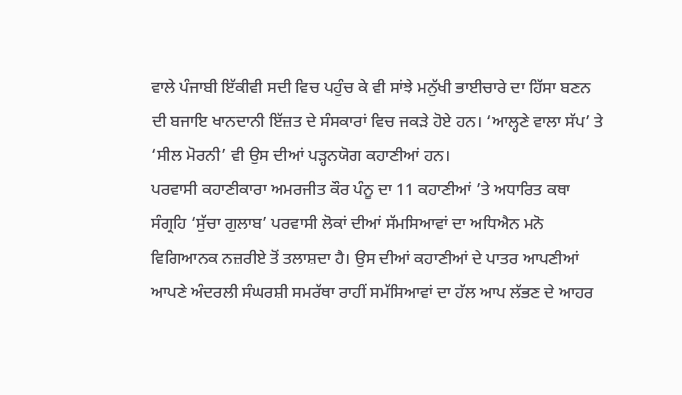ਵਾਲੇ ਪੰਜਾਬੀ ਇੱਕੀਵੀ ਸਦੀ ਵਿਚ ਪਹੁੰਚ ਕੇ ਵੀ ਸਾਂਝੇ ਮਨੁੱਖੀ ਭਾਈਚਾਰੇ ਦਾ ਹਿੱਸਾ ਬਣਨ ਦੀ ਬਜਾਇ ਖਾਨਦਾਨੀ ਇੱਜ਼ਤ ਦੇ ਸੰਸਕਾਰਾਂ ਵਿਚ ਜਕੜੇ ਹੋਏ ਹਨ। ‘ਆਲ੍ਹਣੇ ਵਾਲਾ ਸੱਪ’ ਤੇ ‘ਸੀਲ ਮੋਰਨੀ’ ਵੀ ਉਸ ਦੀਆਂ ਪੜ੍ਹਨਯੋਗ ਕਹਾਣੀਆਂ ਹਨ।
ਪਰਵਾਸੀ ਕਹਾਣੀਕਾਰਾ ਅਮਰਜੀਤ ਕੌਰ ਪੰਨੂ ਦਾ 11 ਕਹਾਣੀਆਂ ’ਤੇ ਅਧਾਰਿਤ ਕਥਾ ਸੰਗ੍ਰਹਿ ‘ਸੁੱਚਾ ਗੁਲਾਬ’ ਪਰਵਾਸੀ ਲੋਕਾਂ ਦੀਆਂ ਸੱਮਸਿਆਵਾਂ ਦਾ ਅਧਿਐਨ ਮਨੋ ਵਿਗਿਆਨਕ ਨਜ਼ਰੀਏ ਤੋਂ ਤਲਾਸ਼ਦਾ ਹੈ। ਉਸ ਦੀਆਂ ਕਹਾਣੀਆਂ ਦੇ ਪਾਤਰ ਆਪਣੀਆਂ ਆਪਣੇ ਅੰਦਰਲੀ ਸੰਘਰਸ਼ੀ ਸਮਰੱਥਾ ਰਾਹੀਂ ਸਮੱਸਿਆਵਾਂ ਦਾ ਹੱਲ ਆਪ ਲੱਭਣ ਦੇ ਆਹਰ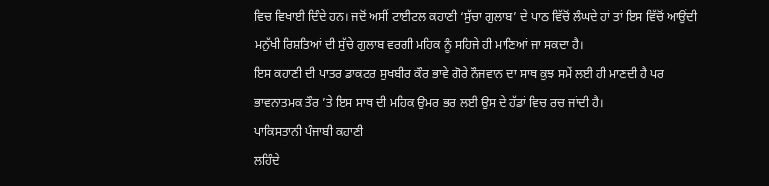ਵਿਚ ਵਿਖਾਈ ਦਿੰਦੇ ਹਨ। ਜਦੋਂ ਅਸੀਂ ਟਾਈਟਲ ਕਹਾਣੀ ‘ਸੁੱਚਾ ਗੁਲਾਬ’ ਦੇ ਪਾਠ ਵਿੱਚੋਂ ਲੰਘਦੇ ਹਾਂ ਤਾਂ ਇਸ ਵਿੱਚੋਂ ਆਉਂਦੀ ਮਨੁੱਖੀ ਰਿਸ਼ਤਿਆਂ ਦੀ ਸੁੱਚੇ ਗੁਲਾਬ ਵਰਗੀ ਮਹਿਕ ਨੂੰ ਸਹਿਜੇ ਹੀ ਮਾਣਿਆਂ ਜਾ ਸਕਦਾ ਹੈ।
ਇਸ ਕਹਾਣੀ ਦੀ ਪਾਤਰ ਡਾਕਟਰ ਸੁਖਬੀਰ ਕੌਰ ਭਾਵੇ ਗੋਰੇ ਨੌਜਵਾਨ ਦਾ ਸਾਥ ਕੁਝ ਸਮੇਂ ਲਈ ਹੀ ਮਾਣਦੀ ਹੈ ਪਰ ਭਾਵਨਾਤਮਕ ਤੌਰ ’ਤੇ ਇਸ ਸਾਥ ਦੀ ਮਹਿਕ ਉਮਰ ਭਰ ਲਈ ਉਸ ਦੇ ਹੱਡਾਂ ਵਿਚ ਰਚ ਜਾਂਦੀ ਹੈ।
ਪਾਕਿਸਤਾਨੀ ਪੰਜਾਬੀ ਕਹਾਣੀ
ਲਹਿੰਦੇ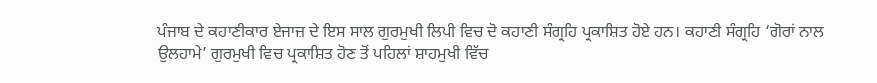ਪੰਜਾਬ ਦੇ ਕਹਾਣੀਕਾਰ ਏਜਾਜ਼ ਦੇ ਇਸ ਸਾਲ ਗੁਰਮੁਖੀ ਲਿਪੀ ਵਿਚ ਦੋ ਕਹਾਣੀ ਸੰਗ੍ਰਹਿ ਪ੍ਰਕਾਸ਼ਿਤ ਹੋਏ ਹਨ। ਕਹਾਣੀ ਸੰਗ੍ਰਹਿ ‘ਗੋਰਾਂ ਨਾਲ ਉਲਹਾਮੇ’ ਗੁਰਮੁਖੀ ਵਿਚ ਪ੍ਰਕਾਸ਼ਿਤ ਹੋਣ ਤੋਂ ਪਹਿਲਾਂ ਸ਼ਾਹਮੁਖੀ ਵਿੱਚ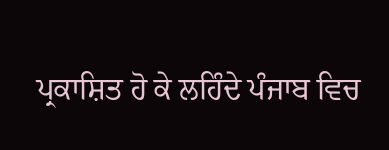ਪ੍ਰਕਾਸ਼ਿਤ ਹੋ ਕੇ ਲਹਿੰਦੇ ਪੰਜਾਬ ਵਿਚ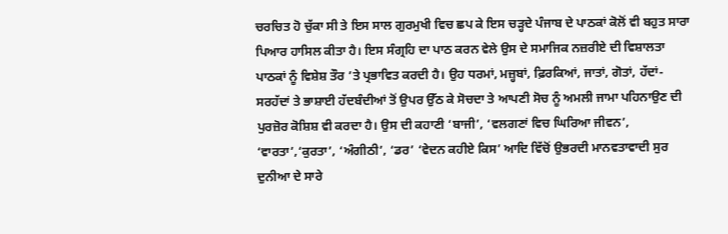ਚਰਚਿਤ ਹੋ ਚੁੱਕਾ ਸੀ ਤੇ ਇਸ ਸਾਲ ਗੁਰਮੁਖੀ ਵਿਚ ਛਪ ਕੇ ਇਸ ਚੜ੍ਹਦੇ ਪੰਜਾਬ ਦੇ ਪਾਠਕਾਂ ਕੋਲੋਂ ਵੀ ਬਹੁਤ ਸਾਰਾ ਪਿਆਰ ਹਾਸਿਲ ਕੀਤਾ ਹੈ। ਇਸ ਸੰਗ੍ਰਹਿ ਦਾ ਪਾਠ ਕਰਨ ਵੇਲੇ ਉਸ ਦੇ ਸਮਾਜਿਕ ਨਜ਼ਰੀਏ ਦੀ ਵਿਸ਼ਾਲਤਾ ਪਾਠਕਾਂ ਨੂੰ ਵਿਸ਼ੇਸ਼ ਤੌਰ ’ਤੇ ਪ੍ਰਭਾਵਿਤ ਕਰਦੀ ਹੈ। ਉਹ ਧਰਮਾਂ, ਮਜ਼੍ਹਬਾਂ, ਫ਼ਿਰਕਿਆਂ, ਜਾਤਾਂ, ਗੋਤਾਂ, ਹੱਦਾਂ-ਸਰਹੱਦਾਂ ਤੇ ਭਾਸ਼ਾਈ ਹੱਦਬੰਦੀਆਂ ਤੋਂ ਉਪਰ ਉੱਠ ਕੇ ਸੋਚਦਾ ਤੇ ਆਪਣੀ ਸੋਚ ਨੂੰ ਅਮਲੀ ਜਾਮਾ ਪਹਿਨਾਉਣ ਦੀ ਪੁਰਜ਼ੋਰ ਕੋਸ਼ਿਸ਼ ਵੀ ਕਰਦਾ ਹੈ। ਉਸ ਦੀ ਕਹਾਣੀ ‘ਬਾਜੀ’, ‘ਵਲਗਣਾਂ ਵਿਚ ਘਿਰਿਆ ਜੀਵਨ’, ‘ਵਾਰਤਾ’,‘ਕੁਰਤਾ’, ‘ਅੰਗੀਠੀ’, ‘ਡਰ’ ‘ਵੇਦਨ ਕਹੀਏ ਕਿਸ’ ਆਦਿ ਵਿੱਚੋਂ ਉਭਰਦੀ ਮਾਨਵਤਾਵਾਦੀ ਸੁਰ ਦੁਨੀਆ ਦੇ ਸਾਰੇ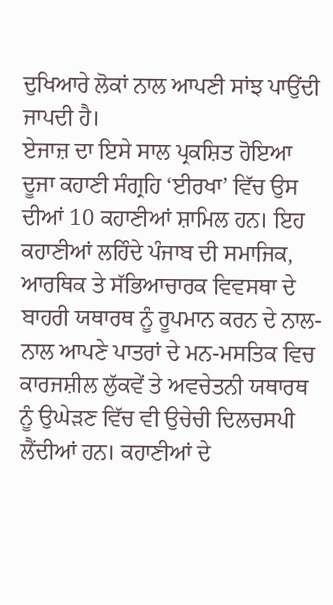ਦੁਖਿਆਰੇ ਲੋਕਾਂ ਨਾਲ ਆਪਣੀ ਸਾਂਝ ਪਾਉਂਦੀ ਜਾਪਦੀ ਹੈ।
ਏਜਾਜ਼ ਦਾ ਇਸੇ ਸਾਲ ਪ੍ਰਕਸ਼ਿਤ ਹੋਇਆ ਦੂਜਾ ਕਹਾਣੀ ਸੰਗ੍ਰਹਿ ‘ਈਰਖਾ’ ਵਿੱਚ ਉਸ ਦੀਆਂ 10 ਕਹਾਣੀਆਂ ਸ਼ਾਮਿਲ ਹਨ। ਇਹ ਕਹਾਣੀਆਂ ਲਹਿੰਦੇ ਪੰਜਾਬ ਦੀ ਸਮਾਜਿਕ, ਆਰਥਿਕ ਤੇ ਸੱਭਿਆਚਾਰਕ ਵਿਵਸਥਾ ਦੇ ਬਾਹਰੀ ਯਥਾਰਥ ਨੂੰ ਰੂਪਮਾਨ ਕਰਨ ਦੇ ਨਾਲ-ਨਾਲ ਆਪਣੇ ਪਾਤਰਾਂ ਦੇ ਮਨ-ਮਸਤਿਕ ਵਿਚ ਕਾਰਜਸ਼ੀਲ ਲੁੱਕਵੇਂ ਤੇ ਅਵਚੇਤਨੀ ਯਥਾਰਥ ਨੂੰ ਉਘੇੜਣ ਵਿੱਚ ਵੀ ਉਚੇਚੀ ਦਿਲਚਸਪੀ ਲੈਂਦੀਆਂ ਹਨ। ਕਹਾਣੀਆਂ ਦੇ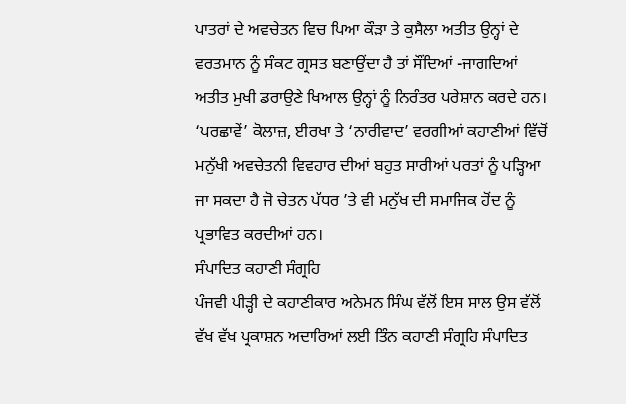ਪਾਤਰਾਂ ਦੇ ਅਵਚੇਤਨ ਵਿਚ ਪਿਆ ਕੌੜਾ ਤੇ ਕੁਸੈਲਾ ਅਤੀਤ ਉਨ੍ਹਾਂ ਦੇ ਵਰਤਮਾਨ ਨੂੰ ਸੰਕਟ ਗ੍ਰਸਤ ਬਣਾਉਂਦਾ ਹੈ ਤਾਂ ਸੌਂਦਿਆਂ -ਜਾਗਦਿਆਂ ਅਤੀਤ ਮੁਖੀ ਡਰਾਉਣੇ ਖਿਆਲ ਉਨ੍ਹਾਂ ਨੂੰ ਨਿਰੰਤਰ ਪਰੇਸ਼ਾਨ ਕਰਦੇ ਹਨ। ‘ਪਰਛਾਵੇਂ’ ਕੋਲਾਜ਼, ਈਰਖਾ ਤੇ ‘ਨਾਰੀਵਾਦ’ ਵਰਗੀਆਂ ਕਹਾਣੀਆਂ ਵਿੱਚੋਂ ਮਨੁੱਖੀ ਅਵਚੇਤਨੀ ਵਿਵਹਾਰ ਦੀਆਂ ਬਹੁਤ ਸਾਰੀਆਂ ਪਰਤਾਂ ਨੂੰ ਪੜ੍ਹਿਆ ਜਾ ਸਕਦਾ ਹੈ ਜੋ ਚੇਤਨ ਪੱਧਰ ’ਤੇ ਵੀ ਮਨੁੱਖ ਦੀ ਸਮਾਜਿਕ ਹੋਂਦ ਨੂੰ ਪ੍ਰਭਾਵਿਤ ਕਰਦੀਆਂ ਹਨ।
ਸੰਪਾਦਿਤ ਕਹਾਣੀ ਸੰਗ੍ਰਹਿ
ਪੰਜਵੀ ਪੀੜ੍ਹੀ ਦੇ ਕਹਾਣੀਕਾਰ ਅਨੇਮਨ ਸਿੰਘ ਵੱਲੋਂ ਇਸ ਸਾਲ ਉਸ ਵੱਲੋਂ ਵੱਖ ਵੱਖ ਪ੍ਰਕਾਸ਼ਨ ਅਦਾਰਿਆਂ ਲਈ ਤਿੰਨ ਕਹਾਣੀ ਸੰਗ੍ਰਹਿ ਸੰਪਾਦਿਤ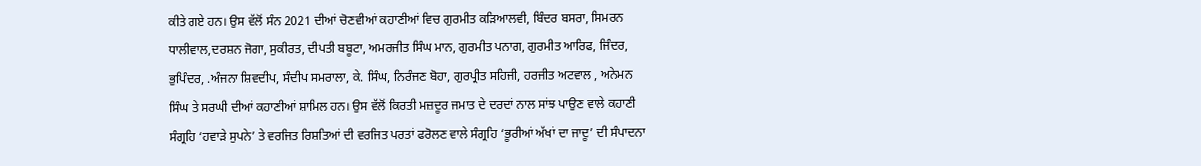ਕੀਤੇ ਗਏ ਹਨ। ਉਸ ਵੱਲੋਂ ਸੰਨ 2021 ਦੀਆਂ ਚੋਣਵੀਆਂ ਕਹਾਣੀਆਂ ਵਿਚ ਗੁਰਮੀਤ ਕੜਿਆਲਵੀ, ਬਿੰਦਰ ਬਸਰਾ, ਸਿਮਰਨ ਧਾਲੀਵਾਲ,ਦਰਸ਼ਨ ਜੋਗਾ, ਸੁਕੀਰਤ, ਦੀਪਤੀ ਬਬੂਟਾ, ਅਮਰਜੀਤ ਸਿੰਘ ਮਾਨ, ਗੁਰਮੀਤ ਪਨਾਗ, ਗੁਰਮੀਤ ਆਰਿਫ, ਜਿੰਦਰ, ਭੁਪਿੰਦਰ, .ਅੰਜਨਾ ਸ਼ਿਵਦੀਪ, ਸੰਦੀਪ ਸਮਰਾਲਾ, ਕੇ. ਸਿੰਘ, ਨਿਰੰਜਣ ਬੋਹਾ, ਗੁਰਪ੍ਰੀਤ ਸਹਿਜੀ, ਹਰਜੀਤ ਅਟਵਾਲ , ਅਨੇਮਨ ਸਿੰਘ ਤੇ ਸਰਘੀ ਦੀਆਂ ਕਹਾਣੀਆਂ ਸ਼ਾਮਿਲ ਹਨ। ਉਸ ਵੱਲੋਂ ਕਿਰਤੀ ਮਜ਼ਦੂਰ ਜਮਾਤ ਦੇ ਦਰਦਾਂ ਨਾਲ ਸਾਂਝ ਪਾਉਣ ਵਾਲੇ ਕਹਾਣੀ ਸੰਗ੍ਰਹਿ ‘ਹਵਾੜੇ ਸੁਪਨੇ’ ਤੇ ਵਰਜਿਤ ਰਿਸ਼ਤਿਆਂ ਦੀ ਵਰਜਿਤ ਪਰਤਾਂ ਫਰੋਲਣ ਵਾਲੇ ਸੰਗ੍ਰਹਿ ‘ਭੂਰੀਆਂ ਅੱਖਾਂ ਦਾ ਜਾਦੂ’ ਦੀ ਸੰਪਾਦਨਾ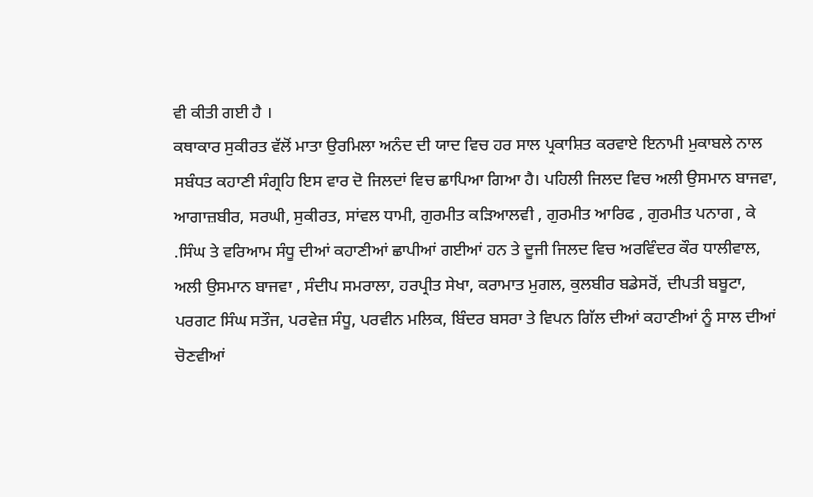ਵੀ ਕੀਤੀ ਗਈ ਹੈ ।
ਕਥਾਕਾਰ ਸੁਕੀਰਤ ਵੱਲੋਂ ਮਾਤਾ ਉਰਮਿਲਾ ਅਨੰਦ ਦੀ ਯਾਦ ਵਿਚ ਹਰ ਸਾਲ ਪ੍ਰਕਾਸ਼ਿਤ ਕਰਵਾਏ ਇਨਾਮੀ ਮੁਕਾਬਲੇ ਨਾਲ ਸਬੰਧਤ ਕਹਾਣੀ ਸੰਗ੍ਰਹਿ ਇਸ ਵਾਰ ਦੋ ਜਿਲਦਾਂ ਵਿਚ ਛਾਪਿਆ ਗਿਆ ਹੈ। ਪਹਿਲੀ ਜਿਲਦ ਵਿਚ ਅਲੀ ਉਸਮਾਨ ਬਾਜਵਾ, ਆਗਾਜ਼ਬੀਰ, ਸਰਘੀ, ਸੁਕੀਰਤ, ਸਾਂਵਲ ਧਾਮੀ, ਗੁਰਮੀਤ ਕੜਿਆਲਵੀ , ਗੁਰਮੀਤ ਆਰਿਫ , ਗੁਰਮੀਤ ਪਨਾਗ , ਕੇ .ਸਿੰਘ ਤੇ ਵਰਿਆਮ ਸੰਧੂ ਦੀਆਂ ਕਹਾਣੀਆਂ ਛਾਪੀਆਂ ਗਈਆਂ ਹਨ ਤੇ ਦੂਜੀ ਜਿਲਦ ਵਿਚ ਅਰਵਿੰਦਰ ਕੌਰ ਧਾਲੀਵਾਲ, ਅਲੀ ਉਸਮਾਨ ਬਾਜਵਾ , ਸੰਦੀਪ ਸਮਰਾਲਾ, ਹਰਪ੍ਰੀਤ ਸੇਖਾ, ਕਰਾਮਾਤ ਮੁਗਲ, ਕੁਲਬੀਰ ਬਡੇਸਰੋਂ, ਦੀਪਤੀ ਬਬੂਟਾ, ਪਰਗਟ ਸਿੰਘ ਸਤੌਜ, ਪਰਵੇਜ਼ ਸੰਧੂ, ਪਰਵੀਨ ਮਲਿਕ, ਬਿੰਦਰ ਬਸਰਾ ਤੇ ਵਿਪਨ ਗਿੱਲ ਦੀਆਂ ਕਹਾਣੀਆਂ ਨੂੰ ਸਾਲ ਦੀਆਂ ਚੋਣਵੀਆਂ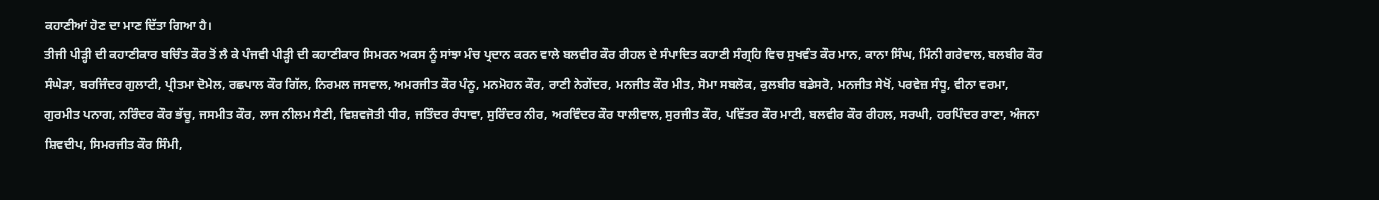ਕਹਾਣੀਆਂ ਹੋਣ ਦਾ ਮਾਣ ਦਿੱਤਾ ਗਿਆ ਹੈ।
ਤੀਜੀ ਪੀੜ੍ਹੀ ਦੀ ਕਹਾਣੀਕਾਰ ਬਚਿੰਤ ਕੌਰ ਤੋਂ ਲੈ ਕੇ ਪੰਜਵੀ ਪੀੜ੍ਹੀ ਦੀ ਕਹਾਣੀਕਾਰ ਸਿਮਰਨ ਅਕਸ ਨੂੰ ਸਾਂਝਾ ਮੰਚ ਪ੍ਰਦਾਨ ਕਰਨ ਵਾਲੇ ਬਲਵੀਰ ਕੌਰ ਰੀਹਲ ਦੇ ਸੰਪਾਦਿਤ ਕਹਾਣੀ ਸੰਗ੍ਰਹਿ ਵਿਚ ਸੁਖਵੰਤ ਕੌਰ ਮਾਨ, ਕਾਨਾ ਸਿੰਘ, ਮਿੰਨੀ ਗਰੇਵਾਲ, ਬਲਬੀਰ ਕੌਰ ਸੰਘੇੜਾ, ਬਰਜਿੰਦਰ ਗੁਲਾਟੀ, ਪ੍ਰੀਤਮਾ ਦੋਮੇਲ, ਰਛਪਾਲ ਕੌਰ ਗਿੱਲ, ਨਿਰਮਲ ਜਸਵਾਲ, ਅਮਰਜੀਤ ਕੌਰ ਪੰਨੂ, ਮਨਮੋਹਨ ਕੌਰ, ਰਾਣੀ ਨੇਗੇਂਦਰ, ਮਨਜੀਤ ਕੌਰ ਮੀਤ, ਸੋਮਾ ਸਬਲੋਕ, ਕੁਲਬੀਰ ਬਡੇਸਰੋ, ਮਨਜੀਤ ਸੇਖੋਂ, ਪਰਵੇਜ਼ ਸੰਧੂ, ਵੀਨਾ ਵਰਮਾ, ਗੁਰਮੀਤ ਪਨਾਗ, ਨਰਿੰਦਰ ਕੌਰ ਭੱਚੂ, ਜਸਮੀਤ ਕੌਰ, ਲਾਜ ਨੀਲਮ ਸੈਣੀ, ਵਿਸ਼ਵਜੋਤੀ ਧੀਰ, ਜਤਿੰਦਰ ਰੰਧਾਵਾ, ਸੁਰਿੰਦਰ ਨੀਰ, ਅਰਵਿੰਦਰ ਕੌਰ ਧਾਲੀਵਾਲ, ਸੁਰਜੀਤ ਕੌਰ, ਪਵਿੱਤਰ ਕੌਰ ਮਾਟੀ, ਬਲਵੀਰ ਕੌਰ ਰੀਹਲ, ਸਰਘੀ, ਹਰਪਿੰਦਰ ਰਾਣਾ, ਅੰਜਨਾ ਸ਼ਿਵਦੀਪ, ਸਿਮਰਜੀਤ ਕੌਰ ਸਿੰਮੀ,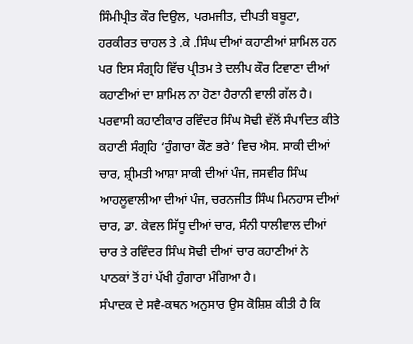ਸਿੰਮੀਪ੍ਰੀਤ ਕੌਰ ਦਿਉਲ, ਪਰਮਜੀਤ, ਦੀਪਤੀ ਬਬੂਟਾ, ਹਰਕੀਰਤ ਚਾਹਲ ਤੇ .ਕੇ .ਸਿੰਘ ਦੀਆਂ ਕਹਾਣੀਆਂ ਸ਼ਾਮਿਲ ਹਨ ਪਰ ਇਸ ਸੰਗ੍ਰਹਿ ਵਿੱਚ ਪ੍ਰੀਤਮ ਤੇ ਦਲੀਪ ਕੌਰ ਟਿਵਾਣਾ ਦੀਆਂ ਕਹਾਣੀਆਂ ਦਾ ਸ਼ਾਮਿਲ ਨਾ ਹੋਣਾ ਹੈਰਾਨੀ ਵਾਲੀ ਗੱਲ ਹੈ। ਪਰਵਾਸੀ ਕਹਾਣੀਕਾਰ ਰਵਿੰਦਰ ਸਿੰਘ ਸੋਢੀ ਵੱਲੋਂ ਸੰਪਾਦਿਤ ਕੀਤੇ ਕਹਾਣੀ ਸੰਗ੍ਰਹਿ ‘ਹੁੰਗਾਰਾ ਕੌਣ ਭਰੇ’ ਵਿਚ ਐਸ. ਸਾਕੀ ਦੀਆਂ ਚਾਰ, ਸ਼੍ਰੀਮਤੀ ਆਸ਼ਾ ਸਾਕੀ ਦੀਆਂ ਪੰਜ, ਜਸਵੀਰ ਸਿੰਘ ਆਹਲੂਵਾਲੀਆ ਦੀਆਂ ਪੰਜ, ਚਰਨਜੀਤ ਸਿੰਘ ਮਿਨਹਾਸ ਦੀਆਂ ਚਾਰ, ਡਾ. ਕੇਵਲ ਸਿੱਧੂ ਦੀਆਂ ਚਾਰ, ਸੰਨੀ ਧਾਲੀਵਾਲ ਦੀਆਂ ਚਾਰ ਤੇ ਰਵਿੰਦਰ ਸਿੰਘ ਸੋਢੀ ਦੀਆਂ ਚਾਰ ਕਹਾਣੀਆਂ ਨੇ ਪਾਠਕਾਂ ਤੋਂ ਹਾਂ ਪੱਖੀ ਹੁੰਗਾਰਾ ਮੰਗਿਆ ਹੈ।
ਸੰਪਾਦਕ ਦੇ ਸਵੈ-ਕਥਨ ਅਨੁਸਾਰ ਉਸ ਕੋਸ਼ਿਸ਼ ਕੀਤੀ ਹੈ ਕਿ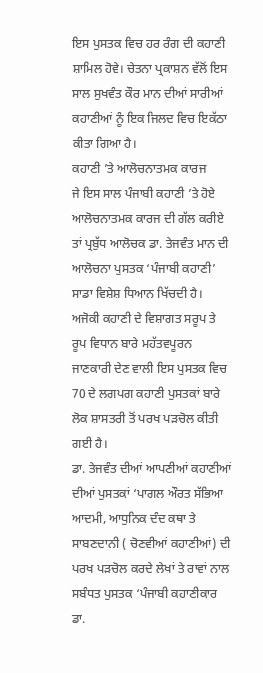ਇਸ ਪੁਸਤਕ ਵਿਚ ਹਰ ਰੰਗ ਦੀ ਕਹਾਣੀ ਸ਼ਾਮਿਲ ਹੋਵੇ। ਚੇਤਨਾ ਪ੍ਰਕਾਸ਼ਨ ਵੱਲੋਂ ਇਸ ਸਾਲ ਸੁਖਵੰਤ ਕੌਰ ਮਾਨ ਦੀਆਂ ਸਾਰੀਆਂ ਕਹਾਣੀਆਂ ਨੂੰ ਇਕ ਜਿਲਦ ਵਿਚ ਇਕੱਠਾ ਕੀਤਾ ਗਿਆ ਹੈ।
ਕਹਾਣੀ ’ਤੇ ਆਲੋਚਨਾਤਮਕ ਕਾਰਜ
ਜੇ ਇਸ ਸਾਲ ਪੰਜਾਬੀ ਕਹਾਣੀ ’ਤੇ ਹੋਏ ਆਲੋਚਨਾਤਮਕ ਕਾਰਜ ਦੀ ਗੱਲ ਕਰੀਏ ਤਾਂ ਪ੍ਰਬੁੱਧ ਆਲੋਚਕ ਡਾ. ਤੇਜਵੰਤ ਮਾਨ ਦੀ ਆਲੋਚਨਾ ਪੁਸਤਕ ‘ਪੰਜਾਬੀ ਕਹਾਣੀ’ ਸਾਡਾ ਵਿਸ਼ੇਸ਼ ਧਿਆਨ ਖਿੱਚਦੀ ਹੈ। ਅਜੋਕੀ ਕਹਾਣੀ ਦੇ ਵਿਸ਼ਾਗਤ ਸਰੂਪ ਤੇ ਰੂਪ ਵਿਧਾਨ ਬਾਰੇ ਮਹੱਤਵਪੂਰਨ ਜਾਣਕਾਰੀ ਦੇਣ ਵਾਲੀ ਇਸ ਪੁਸਤਕ ਵਿਚ 70 ਦੇ ਲਗਪਗ ਕਹਾਣੀ ਪੁਸਤਕਾਂ ਬਾਰੇ ਲੋਕ ਸ਼ਾਸਤਰੀ ਤੋਂ ਪਰਖ ਪੜਚੋਲ ਕੀਤੀ ਗਈ ਹੈ।
ਡਾ. ਤੇਜਵੰਤ ਦੀਆਂ ਆਪਣੀਆਂ ਕਹਾਣੀਆਂ ਦੀਆਂ ਪੁਸਤਕਾਂ ‘ਪਾਗਲ ਔਰਤ ਸੱਭਿਆ ਆਦਮੀ, ਆਧੁਨਿਕ ਦੰਦ ਕਥਾ ਤੇ ਸਾਬਣਦਾਨੀ ( ਚੋਣਵੀਆਂ ਕਹਾਣੀਆਂ) ਦੀ ਪਰਖ ਪੜਚੋਲ ਕਰਦੇ ਲੇਖਾਂ ਤੇ ਰਾਵਾਂ ਨਾਲ ਸਬੰਧਤ ਪੁਸਤਕ ‘ਪੰਜਾਬੀ ਕਹਾਣੀਕਾਰ ਡਾ.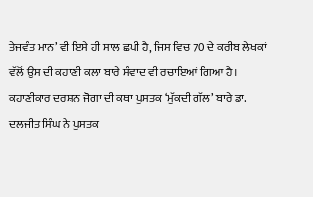ਤੇਜਵੰਤ ਮਾਨ’ ਵੀ ਇਸੇ ਹੀ ਸਾਲ ਛਪੀ ਹੈ, ਜਿਸ ਵਿਚ 70 ਦੇ ਕਰੀਬ ਲੇਖਕਾਂ ਵੱਲੋਂ ਉਸ ਦੀ ਕਹਾਣੀ ਕਲਾ ਬਾਰੇ ਸੰਵਾਦ ਵੀ ਰਚਾਇਆਂ ਗਿਆ ਹੈ। ਕਹਾਣੀਕਾਰ ਦਰਸ਼ਨ ਜੋਗਾ ਦੀ ਕਥਾ ਪੁਸਤਕ ‘ਮੁੱਕਦੀ ਗੱਲ’ ਬਾਰੇ ਡਾ. ਦਲਜੀਤ ਸਿੰਘ ਨੇ ਪੁਸਤਕ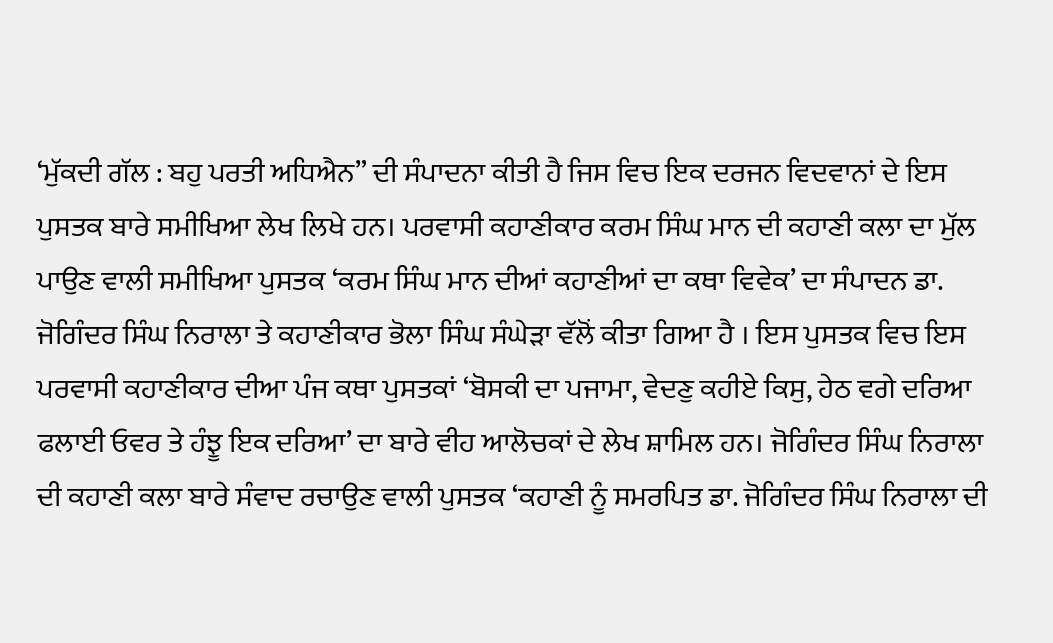‘ਮੁੱਕਦੀ ਗੱਲ : ਬਹੁ ਪਰਤੀ ਅਧਿਐਨ” ਦੀ ਸੰਪਾਦਨਾ ਕੀਤੀ ਹੈ ਜਿਸ ਵਿਚ ਇਕ ਦਰਜਨ ਵਿਦਵਾਨਾਂ ਦੇ ਇਸ ਪੁਸਤਕ ਬਾਰੇ ਸਮੀਖਿਆ ਲੇਖ ਲਿਖੇ ਹਨ। ਪਰਵਾਸੀ ਕਹਾਣੀਕਾਰ ਕਰਮ ਸਿੰਘ ਮਾਨ ਦੀ ਕਹਾਣੀ ਕਲਾ ਦਾ ਮੁੱਲ ਪਾਉਣ ਵਾਲੀ ਸਮੀਖਿਆ ਪੁਸਤਕ ‘ਕਰਮ ਸਿੰਘ ਮਾਨ ਦੀਆਂ ਕਹਾਣੀਆਂ ਦਾ ਕਥਾ ਵਿਵੇਕ’ ਦਾ ਸੰਪਾਦਨ ਡਾ. ਜੋਗਿੰਦਰ ਸਿੰਘ ਨਿਰਾਲਾ ਤੇ ਕਹਾਣੀਕਾਰ ਭੋਲਾ ਸਿੰਘ ਸੰਘੇੜਾ ਵੱਲੋਂ ਕੀਤਾ ਗਿਆ ਹੈ । ਇਸ ਪੁਸਤਕ ਵਿਚ ਇਸ ਪਰਵਾਸੀ ਕਹਾਣੀਕਾਰ ਦੀਆ ਪੰਜ ਕਥਾ ਪੁਸਤਕਾਂ ‘ਬੋਸਕੀ ਦਾ ਪਜਾਮਾ, ਵੇਦਣੁ ਕਹੀਏ ਕਿਸੁ, ਹੇਠ ਵਗੇ ਦਰਿਆ ਫਲਾਈ ਓਵਰ ਤੇ ਹੰਝੂ ਇਕ ਦਰਿਆ’ ਦਾ ਬਾਰੇ ਵੀਹ ਆਲੋਚਕਾਂ ਦੇ ਲੇਖ ਸ਼ਾਮਿਲ ਹਨ। ਜੋਗਿੰਦਰ ਸਿੰਘ ਨਿਰਾਲਾ ਦੀ ਕਹਾਣੀ ਕਲਾ ਬਾਰੇ ਸੰਵਾਦ ਰਚਾਉਣ ਵਾਲੀ ਪੁਸਤਕ ‘ਕਹਾਣੀ ਨੂੰ ਸਮਰਪਿਤ ਡਾ. ਜੋਗਿੰਦਰ ਸਿੰਘ ਨਿਰਾਲਾ ਦੀ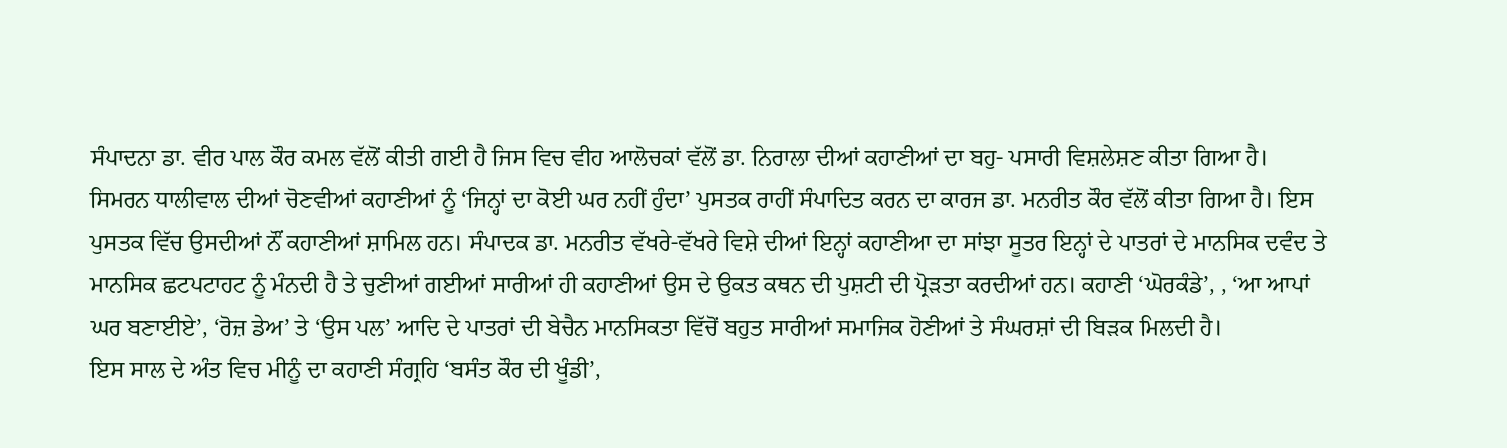ਸੰਪਾਦਨਾ ਡਾ. ਵੀਰ ਪਾਲ ਕੌਰ ਕਮਲ ਵੱਲੋਂ ਕੀਤੀ ਗਈ ਹੈ ਜਿਸ ਵਿਚ ਵੀਹ ਆਲੋਚਕਾਂ ਵੱਲੋਂ ਡਾ. ਨਿਰਾਲਾ ਦੀਆਂ ਕਹਾਣੀਆਂ ਦਾ ਬਹੁ- ਪਸਾਰੀ ਵਿਸ਼ਲੇਸ਼ਣ ਕੀਤਾ ਗਿਆ ਹੈ।
ਸਿਮਰਨ ਧਾਲੀਵਾਲ ਦੀਆਂ ਚੋਣਵੀਆਂ ਕਹਾਣੀਆਂ ਨੂੰ ‘ਜਿਨ੍ਹਾਂ ਦਾ ਕੋਈ ਘਰ ਨਹੀਂ ਹੁੰਦਾ’ ਪੁਸਤਕ ਰਾਹੀਂ ਸੰਪਾਦਿਤ ਕਰਨ ਦਾ ਕਾਰਜ ਡਾ. ਮਨਰੀਤ ਕੌਰ ਵੱਲੋਂ ਕੀਤਾ ਗਿਆ ਹੈ। ਇਸ ਪੁਸਤਕ ਵਿੱਚ ਉਸਦੀਆਂ ਨੌਂ ਕਹਾਣੀਆਂ ਸ਼ਾਮਿਲ ਹਨ। ਸੰਪਾਦਕ ਡਾ. ਮਨਰੀਤ ਵੱਖਰੇ-ਵੱਖਰੇ ਵਿਸ਼ੇ ਦੀਆਂ ਇਨ੍ਹਾਂ ਕਹਾਣੀਆ ਦਾ ਸਾਂਝਾ ਸੂਤਰ ਇਨ੍ਹਾਂ ਦੇ ਪਾਤਰਾਂ ਦੇ ਮਾਨਸਿਕ ਦਵੰਦ ਤੇ ਮਾਨਸਿਕ ਛਟਪਟਾਹਟ ਨੂੰ ਮੰਨਦੀ ਹੈ ਤੇ ਚੁਣੀਆਂ ਗਈਆਂ ਸਾਰੀਆਂ ਹੀ ਕਹਾਣੀਆਂ ਉਸ ਦੇ ਉਕਤ ਕਥਨ ਦੀ ਪੁਸ਼ਟੀ ਦੀ ਪ੍ਰੋੜਤਾ ਕਰਦੀਆਂ ਹਨ। ਕਹਾਣੀ ‘ਘੋਰਕੰਡੇ’, , ‘ਆ ਆਪਾਂ ਘਰ ਬਣਾਈਏ’, ‘ਰੋਜ਼ ਡੇਅ’ ਤੇ ‘ਉਸ ਪਲ’ ਆਦਿ ਦੇ ਪਾਤਰਾਂ ਦੀ ਬੇਚੈਨ ਮਾਨਸਿਕਤਾ ਵਿੱਚੋਂ ਬਹੁਤ ਸਾਰੀਆਂ ਸਮਾਜਿਕ ਹੋਣੀਆਂ ਤੇ ਸੰਘਰਸ਼ਾਂ ਦੀ ਬਿੜਕ ਮਿਲਦੀ ਹੈ।
ਇਸ ਸਾਲ ਦੇ ਅੰਤ ਵਿਚ ਮੀਨੂੰ ਦਾ ਕਹਾਣੀ ਸੰਗ੍ਰਹਿ ‘ਬਸੰਤ ਕੌਰ ਦੀ ਖੂੰਡੀ’,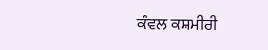ਕੰਵਲ ਕਸ਼ਮੀਰੀ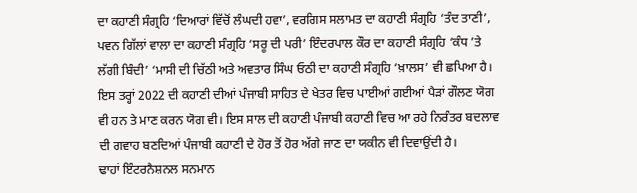ਦਾ ਕਹਾਣੀ ਸੰਗ੍ਰਹਿ ‘ਦਿਆਰਾਂ ਵਿੱਚੋਂ ਲੰਘਦੀ ਹਵਾ’, ਵਰਗਿਸ ਸਲਾਮਤ ਦਾ ਕਹਾਣੀ ਸੰਗ੍ਰਹਿ ‘ਤੰਦ ਤਾਣੀ’, ਪਵਨ ਗਿੱਲਾਂ ਵਾਲਾ ਦਾ ਕਹਾਣੀ ਸੰਗ੍ਰਹਿ ‘ਸਰੂ ਦੀ ਪਰੀ’ ਇੰਦਰਪਾਲ ਕੌਰ ਦਾ ਕਹਾਣੀ ਸੰਗ੍ਰਹਿ ‘ਕੰਧ ’ਤੇ ਲੱਗੀ ਬਿੰਦੀ’ ‘ਮਾਸੀ ਦੀ ਚਿੱਠੀ ਅਤੇ ਅਵਤਾਰ ਸਿੰਘ ਓਠੀ ਦਾ ਕਹਾਣੀ ਸੰਗ੍ਰਹਿ ‘ਖ਼ਾਲਸ’ ਵੀ ਛਪਿਆ ਹੈ। ਇਸ ਤਰ੍ਹਾਂ 2022 ਦੀ ਕਹਾਣੀ ਦੀਆਂ ਪੰਜਾਬੀ ਸਾਹਿਤ ਦੇ ਖੇਤਰ ਵਿਚ ਪਾਈਆਂ ਗਈਆਂ ਪੈੜਾਂ ਗੌਲਣ ਯੋਗ ਵੀ ਹਨ ਤੇ ਮਾਣ ਕਰਨ ਯੋਗ ਵੀ। ਇਸ ਸਾਲ ਦੀ ਕਹਾਣੀ ਪੰਜਾਬੀ ਕਹਾਣੀ ਵਿਚ ਆ ਰਹੇ ਨਿਰੰਤਰ ਬਦਲਾਵ ਦੀ ਗਵਾਹ ਬਣਦਿਆਂ ਪੰਜਾਬੀ ਕਹਾਣੀ ਦੇ ਹੋਰ ਤੋਂ ਹੋਰ ਅੱਗੇ ਜਾਣ ਦਾ ਯਕੀਨ ਵੀ ਦਿਵਾਉਂਦੀ ਹੈ।
ਢਾਹਾਂ ਇੰਟਰਨੈਸ਼ਨਲ ਸਨਮਾਨ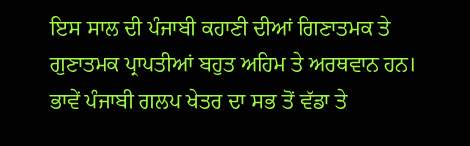ਇਸ ਸਾਲ ਦੀ ਪੰਜਾਬੀ ਕਹਾਣੀ ਦੀਆਂ ਗਿਣਾਤਮਕ ਤੇ ਗੁਣਾਤਮਕ ਪ੍ਰਾਪਤੀਆਂ ਬਹੁਤ ਅਹਿਮ ਤੇ ਅਰਥਵਾਨ ਹਨ। ਭਾਵੇਂ ਪੰਜਾਬੀ ਗਲਪ ਖੇਤਰ ਦਾ ਸਭ ਤੋਂ ਵੱਡਾ ਤੇ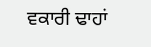ਵਕਾਰੀ ਢਾਹਾਂ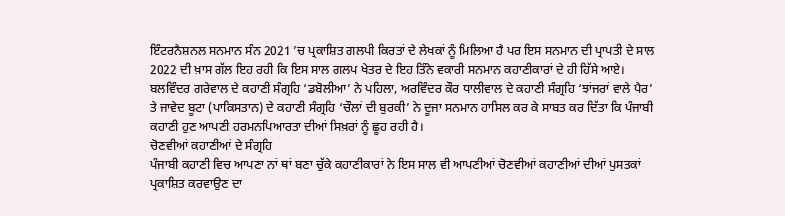ਇੰਟਰਨੈਸ਼ਨਲ ਸਨਮਾਨ ਸੰਨ 2021 ’ਚ ਪ੍ਰਕਾਸ਼ਿਤ ਗਲਪੀ ਕਿਰਤਾਂ ਦੇ ਲੇਖਕਾਂ ਨੂੰ ਮਿਲਿਆ ਹੈ ਪਰ ਇਸ ਸਨਮਾਨ ਦੀ ਪ੍ਰਾਪਤੀ ਦੇ ਸਾਲ 2022 ਦੀ ਖ਼ਾਸ ਗੱਲ ਇਹ ਰਹੀ ਕਿ ਇਸ ਸਾਲ ਗਲਪ ਖੇਤਰ ਦੇ ਇਹ ਤਿੰਨੇ ਵਕਾਰੀ ਸਨਮਾਨ ਕਹਾਣੀਕਾਰਾਂ ਦੇ ਹੀ ਹਿੱਸੇ ਆਏ। ਬਲਵਿੰਦਰ ਗਰੇਵਾਲ ਦੇ ਕਹਾਣੀ ਸੰਗ੍ਰਹਿ ‘ਡਬੋਲੀਆ’ ਨੇ ਪਹਿਲਾ, ਅਰਵਿੰਦਰ ਕੌਰ ਧਾਲੀਵਾਲ ਦੇ ਕਹਾਣੀ ਸੰਗ੍ਰਹਿ ‘ਝਾਂਜਰਾਂ ਵਾਲੇ ਪੈਰ’ ਤੇ ਜਾਵੇਦ ਬੂਟਾ (ਪਾਕਿਸਤਾਨ) ਦੇ ਕਹਾਣੀ ਸੰਗ੍ਰਹਿ ‘ਚੌਲਾਂ ਦੀ ਬੁਰਕੀ’ ਨੇ ਦੂਜਾ ਸਨਮਾਨ ਹਾਸਿਲ ਕਰ ਕੇ ਸਾਬਤ ਕਰ ਦਿੱਤਾ ਕਿ ਪੰਜਾਬੀ ਕਹਾਣੀ ਹੁਣ ਆਪਣੀ ਹਰਮਨਪਿਆਰਤਾ ਦੀਆਂ ਸਿਖ਼ਰਾਂ ਨੂੰ ਛੂਹ ਰਹੀ ਹੈ।
ਚੋਣਵੀਆਂ ਕਹਾਣੀਆਂ ਦੇ ਸੰਗ੍ਰਹਿ
ਪੰਜਾਬੀ ਕਹਾਣੀ ਵਿਚ ਆਪਣਾ ਨਾਂ ਥਾਂ ਬਣਾ ਚੁੱਕੇ ਕਹਾਣੀਕਾਰਾਂ ਨੇ ਇਸ ਸਾਲ ਵੀ ਆਪਣੀਆਂ ਚੋਣਵੀਆਂ ਕਹਾਣੀਆਂ ਦੀਆਂ ਪੁਸਤਕਾਂ ਪ੍ਰਕਾਸ਼ਿਤ ਕਰਵਾਉਣ ਦਾ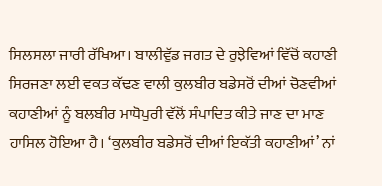ਸਿਲਸਲਾ ਜਾਰੀ ਰੱਖਿਆ। ਬਾਲੀਵੁੱਡ ਜਗਤ ਦੇ ਰੁਝੇਵਿਆਂ ਵਿੱਚੋਂ ਕਹਾਣੀ ਸਿਰਜਣਾ ਲਈ ਵਕਤ ਕੱਢਣ ਵਾਲੀ ਕੁਲਬੀਰ ਬਡੇਸਰੋਂ ਦੀਆਂ ਚੋਣਵੀਆਂ ਕਹਾਣੀਆਂ ਨੂੰ ਬਲਬੀਰ ਮਾਧੋਪੁਰੀ ਵੱਲੋਂ ਸੰਪਾਦਿਤ ਕੀਤੇ ਜਾਣ ਦਾ ਮਾਣ ਹਾਸਿਲ ਹੋਇਆ ਹੈ। ‘ਕੁਲਬੀਰ ਬਡੇਸਰੋਂ ਦੀਆਂ ਇਕੱਤੀ ਕਹਾਣੀਆਂ’ ਨਾਂ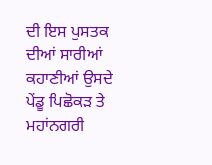ਦੀ ਇਸ ਪੁਸਤਕ ਦੀਆਂ ਸਾਰੀਆਂ ਕਹਾਣੀਆਂ ਉਸਦੇ ਪੇਂਡੂ ਪਿਛੋਕੜ ਤੇ ਮਹਾਂਨਗਰੀ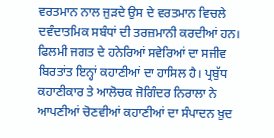ਵਰਤਮਾਨ ਨਾਲ ਜੁੜਦੇ ਉਸ ਦੇ ਵਰਤਮਾਨ ਵਿਚਲੇ ਦਵੰਦਾਤਮਿਕ ਸਬੰਧਾਂ ਦੀ ਤਰਜ਼ਮਾਨੀ ਕਰਦੀਆਂ ਹਨ। ਫਿਲਮੀ ਜਗਤ ਦੇ ਹਨੇਰਿਆਂ ਸਵੇਰਿਆਂ ਦਾ ਸਜੀਵ ਬਿਰਤਾਂਤ ਇਨ੍ਹਾਂ ਕਹਾਣੀਆਂ ਦਾ ਹਾਸਿਲ ਹੈ। ਪ੍ਰਬੁੱਧ ਕਹਾਣੀਕਾਰ ਤੇ ਆਲੋਚਕ ਜੋਗਿੰਦਰ ਨਿਰਾਲਾ ਨੇ ਆਪਣੀਆਂ ਚੋਣਵੀਆਂ ਕਹਾਣੀਆਂ ਦਾ ਸੰਪਾਦਨ ਖ਼ੁਦ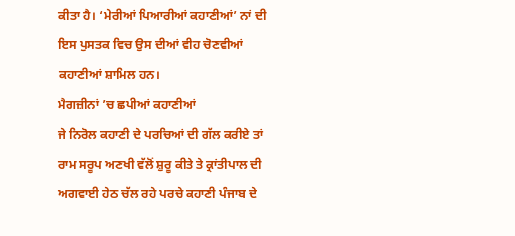ਕੀਤਾ ਹੈ। ‘ਮੇਰੀਆਂ ਪਿਆਰੀਆਂ ਕਹਾਣੀਆਂ’ ਨਾਂ ਦੀ ਇਸ ਪੁਸਤਕ ਵਿਚ ਉਸ ਦੀਆਂ ਵੀਹ ਚੋਣਵੀਆਂ ਕਹਾਣੀਆਂ ਸ਼ਾਮਿਲ ਹਨ।
ਮੈਗਜ਼ੀਨਾਂ ’ਚ ਛਪੀਆਂ ਕਹਾਣੀਆਂ
ਜੇ ਨਿਰੋਲ ਕਹਾਣੀ ਦੇ ਪਰਚਿਆਂ ਦੀ ਗੱਲ ਕਰੀਏ ਤਾਂ ਰਾਮ ਸਰੂਪ ਅਣਖੀ ਵੱਲੋਂ ਸ਼ੁਰੂ ਕੀਤੇ ਤੇ ਕ੍ਰਾਂਤੀਪਾਲ ਦੀ ਅਗਵਾਈ ਹੇਠ ਚੱਲ ਰਹੇ ਪਰਚੇ ਕਹਾਣੀ ਪੰਜਾਬ ਦੇ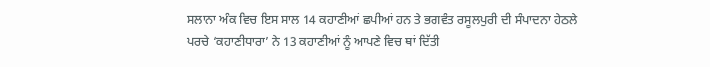ਸਲਾਨਾ ਅੰਕ ਵਿਚ ਇਸ ਸਾਲ 14 ਕਹਾਣੀਆਂ ਛਪੀਆਂ ਹਨ ਤੇ ਭਗਵੰਤ ਰਸੂਲਪੁਰੀ ਦੀ ਸੰਪਾਦਨਾ ਹੇਠਲੇ ਪਰਚੇ ‘ਕਹਾਣੀਧਾਰਾ’ ਨੇ 13 ਕਹਾਣੀਆਂ ਨੂੰ ਆਪਣੇ ਵਿਚ ਥਾਂ ਦਿੱਤੀ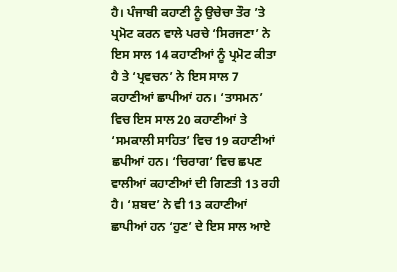ਹੈ। ਪੰਜਾਬੀ ਕਹਾਣੀ ਨੂੰ ਉਚੇਚਾ ਤੌਰ ’ਤੇ ਪ੍ਰਮੋਟ ਕਰਨ ਵਾਲੇ ਪਰਚੇ ‘ਸਿਰਜਣਾ’ ਨੇ ਇਸ ਸਾਲ 14 ਕਹਾਣੀਆਂ ਨੂੰ ਪ੍ਰਮੋਟ ਕੀਤਾ ਹੈ ਤੇ ‘ਪ੍ਰਵਚਨ’ ਨੇ ਇਸ ਸਾਲ 7 ਕਹਾਣੀਆਂ ਛਾਪੀਆਂ ਹਨ। ‘ਤਾਸਮਨ’ ਵਿਚ ਇਸ ਸਾਲ 20 ਕਹਾਣੀਆਂ ਤੇ ‘ਸਮਕਾਲੀ ਸਾਹਿਤ’ ਵਿਚ 19 ਕਹਾਣੀਆਂ ਛਪੀਆਂ ਹਨ। ‘ਚਿਰਾਗ’ ਵਿਚ ਛਪਣ ਵਾਲੀਆਂ ਕਹਾਣੀਆਂ ਦੀ ਗਿਣਤੀ 13 ਰਹੀ ਹੈ। ‘ਸ਼ਬਦ’ ਨੇ ਵੀ 13 ਕਹਾਣੀਆਂ ਛਾਪੀਆਂ ਹਨ ‘ਹੁਣ’ ਦੇ ਇਸ ਸਾਲ ਆਏ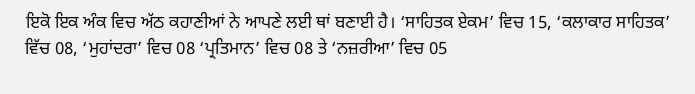ਇਕੋ ਇਕ ਅੰਕ ਵਿਚ ਅੱਠ ਕਹਾਣੀਆਂ ਨੇ ਆਪਣੇ ਲਈ ਥਾਂ ਬਣਾਈ ਹੈ। ‘ਸਾਹਿਤਕ ਏਕਮ’ ਵਿਚ 15, ‘ਕਲਾਕਾਰ ਸਾਹਿਤਕ’ ਵਿੱਚ 08, ‘ਮੁਹਾਂਦਰਾ’ ਵਿਚ 08 ‘ਪ੍ਰਤਿਮਾਨ’ ਵਿਚ 08 ਤੇ ‘ਨਜ਼ਰੀਆ’ ਵਿਚ 05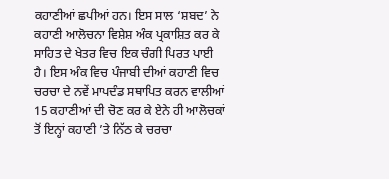ਕਹਾਣੀਆਂ ਛਪੀਆਂ ਹਨ। ਇਸ ਸਾਲ ‘ਸ਼ਬਦ’ ਨੇ ਕਹਾਣੀ ਆਲੋਚਨਾ ਵਿਸ਼ੇਸ਼ ਅੰਕ ਪ੍ਰਕਾਸ਼ਿਤ ਕਰ ਕੇ ਸਾਹਿਤ ਦੇ ਖੇਤਰ ਵਿਚ ਇਕ ਚੰਗੀ ਪਿਰਤ ਪਾਈ ਹੈ। ਇਸ ਅੰਕ ਵਿਚ ਪੰਜਾਬੀ ਦੀਆਂ ਕਹਾਣੀ ਵਿਚ ਚਰਚਾ ਦੇ ਨਵੇਂ ਮਾਪਦੰਡ ਸਥਾਪਿਤ ਕਰਨ ਵਾਲੀਆਂ 15 ਕਹਾਣੀਆਂ ਦੀ ਚੋਣ ਕਰ ਕੇ ਏਨੇ ਹੀ ਆਲੋਚਕਾਂ ਤੋਂ ਇਨ੍ਹਾਂ ਕਹਾਣੀ ’ਤੇ ਨਿੱਠ ਕੇ ਚਰਚਾ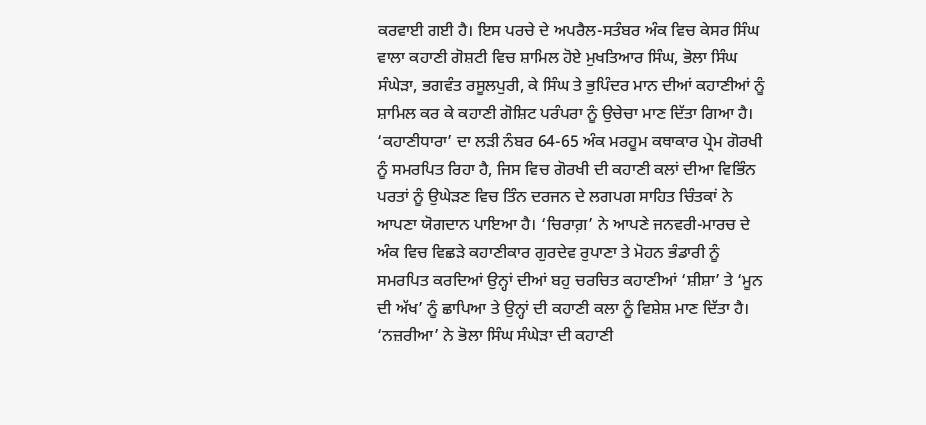ਕਰਵਾਈ ਗਈ ਹੈ। ਇਸ ਪਰਚੇ ਦੇ ਅਪਰੈਲ-ਸਤੰਬਰ ਅੰਕ ਵਿਚ ਕੇਸਰ ਸਿੰਘ ਵਾਲਾ ਕਹਾਣੀ ਗੋਸ਼ਟੀ ਵਿਚ ਸ਼ਾਮਿਲ ਹੋਏ ਮੁਖਤਿਆਰ ਸਿੰਘ, ਭੋਲਾ ਸਿੰਘ ਸੰਘੇੜਾ, ਭਗਵੰਤ ਰਸੂਲਪੁਰੀ, ਕੇ ਸਿੰਘ ਤੇ ਭੁਪਿੰਦਰ ਮਾਨ ਦੀਆਂ ਕਹਾਣੀਆਂ ਨੂੰ ਸ਼ਾਮਿਲ ਕਰ ਕੇ ਕਹਾਣੀ ਗੋਸ਼ਿਟ ਪਰੰਪਰਾ ਨੂੰ ਉਚੇਚਾ ਮਾਣ ਦਿੱਤਾ ਗਿਆ ਹੈ। ‘ਕਹਾਣੀਧਾਰਾ’ ਦਾ ਲੜੀ ਨੰਬਰ 64-65 ਅੰਕ ਮਰਹੂਮ ਕਥਾਕਾਰ ਪ੍ਰੇਮ ਗੋਰਖੀ ਨੂੰ ਸਮਰਪਿਤ ਰਿਹਾ ਹੈ, ਜਿਸ ਵਿਚ ਗੋਰਖੀ ਦੀ ਕਹਾਣੀ ਕਲਾਂ ਦੀਆ ਵਿਭਿੰਨ ਪਰਤਾਂ ਨੂੰ ਉਘੇੜਣ ਵਿਚ ਤਿੰਨ ਦਰਜਨ ਦੇ ਲਗਪਗ ਸਾਹਿਤ ਚਿੰਤਕਾਂ ਨੇ ਆਪਣਾ ਯੋਗਦਾਨ ਪਾਇਆ ਹੈ। ‘ਚਿਰਾਗ਼’ ਨੇ ਆਪਣੇ ਜਨਵਰੀ-ਮਾਰਚ ਦੇ ਅੰਕ ਵਿਚ ਵਿਛੜੇ ਕਹਾਣੀਕਾਰ ਗੁਰਦੇਵ ਰੁਪਾਣਾ ਤੇ ਮੋਹਨ ਭੰਡਾਰੀ ਨੂੰ ਸਮਰਪਿਤ ਕਰਦਿਆਂ ਉਨ੍ਹਾਂ ਦੀਆਂ ਬਹੁ ਚਰਚਿਤ ਕਹਾਣੀਆਂ ‘ਸ਼ੀਸ਼ਾ’ ਤੇ ‘ਮੂਨ ਦੀ ਅੱਖ’ ਨੂੰ ਛਾਪਿਆ ਤੇ ਉਨ੍ਹਾਂ ਦੀ ਕਹਾਣੀ ਕਲਾ ਨੂੰ ਵਿਸ਼ੇਸ਼ ਮਾਣ ਦਿੱਤਾ ਹੈ। ‘ਨਜ਼ਰੀਆ’ ਨੇ ਭੋਲਾ ਸਿੰਘ ਸੰਘੇੜਾ ਦੀ ਕਹਾਣੀ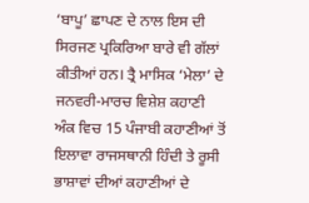‘ਬਾਪੂ’ ਛਾਪਣ ਦੇ ਨਾਲ ਇਸ ਦੀ ਸਿਰਜਣ ਪ੍ਰਕਿਰਿਆ ਬਾਰੇ ਵੀ ਗੱਲਾਂ ਕੀਤੀਆਂ ਹਨ। ਤ੍ਰੈ ਮਾਸਿਕ ‘ਮੇਲਾ’ ਦੇ ਜਨਵਰੀ-ਮਾਰਚ ਵਿਸ਼ੇਸ਼ ਕਹਾਣੀ ਅੰਕ ਵਿਚ 15 ਪੰਜਾਬੀ ਕਹਾਣੀਆਂ ਤੋਂ ਇਲਾਵਾ ਰਾਜਸਥਾਨੀ ਹਿੰਦੀ ਤੇ ਰੂਸੀ ਭਾਸ਼ਾਵਾਂ ਦੀਆਂ ਕਹਾਣੀਆਂ ਦੇ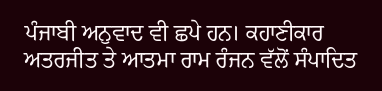ਪੰਜਾਬੀ ਅਨੁਵਾਦ ਵੀ ਛਪੇ ਹਨ। ਕਹਾਣੀਕਾਰ ਅਤਰਜੀਤ ਤੇ ਆਤਮਾ ਰਾਮ ਰੰਜਨ ਵੱਲੋਂ ਸੰਪਾਦਿਤ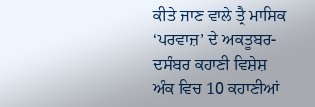ਕੀਤੇ ਜਾਣ ਵਾਲੇ ਤ੍ਰੈ ਮਾਸਿਕ ‘ਪਰਵਾਜ਼’ ਦੇ ਅਕਤੂਬਰ-ਦਸੰਬਰ ਕਹਾਣੀ ਵਿਸ਼ੇਸ਼ ਅੰਕ ਵਿਚ 10 ਕਹਾਣੀਆਂ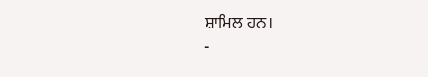ਸ਼ਾਮਿਲ ਹਨ।
-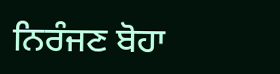ਨਿਰੰਜਣ ਬੋਹਾ